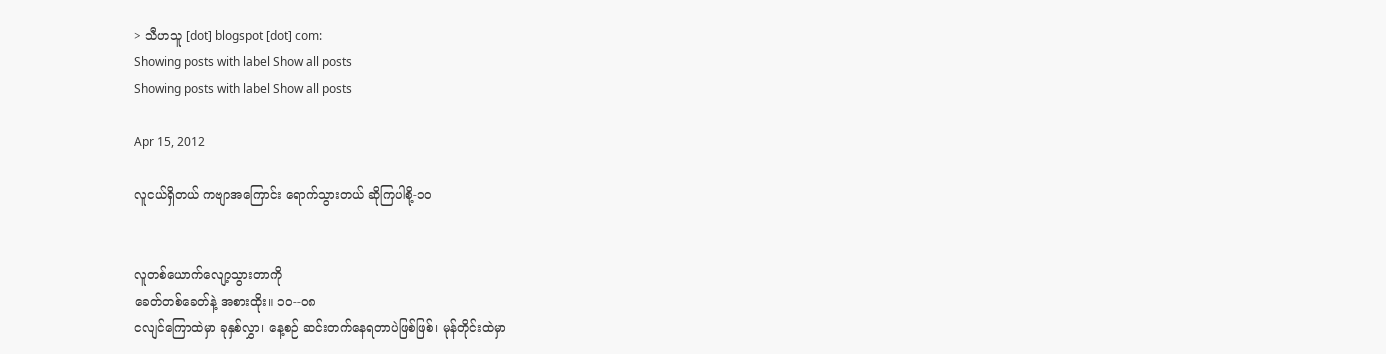> သီဟသူ [dot] blogspot [dot] com:
Showing posts with label Show all posts
Showing posts with label Show all posts

Apr 15, 2012

လူငယ်ရှိတယ် ကဗျာအကြောင်း ရောက်သွားတယ် ဆိုကြပါစို့-၁၀


လူတစ်ယောက်လျော့သွားတာကို
ခေတ်တစ်ခေတ်နဲ့ အစားထိုး။ ၁၀--၀၈
ငလျင်ကြောထဲမှာ ခုနှစ်လွှာ၊ နေ့စဉ် ဆင်းတက်နေရတာပဲဖြစ်ဖြစ်၊ မုန်တိုင်းထဲမှာ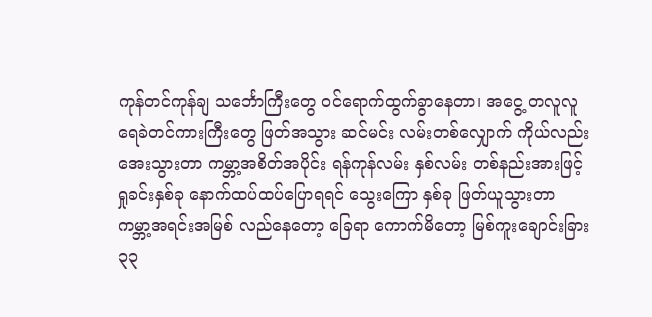ကုန်တင်ကုန်ချ သင်္ဘောကြီးတွေ ဝင်ရောက်ထွက်ခွာနေတာ၊ အငွေ့ တလူလူ
ရေခဲတင်ကားကြီးတွေ ဖြတ်အသွား ဆင်မင်း လမ်းတစ်လျှောက် ကိုယ်လည်း
အေးသွားတာ ကမ္ဘာ့အစိတ်အပိုင်း ရန်ကုန်လမ်း နှစ်လမ်း တစ်နည်းအားဖြင့်
ရှုခင်းနှစ်ခု နောက်ထပ်ထပ်ပြောရရင် သွေးကြော နှစ်ခု ဖြတ်ယူသွားတာ
ကမ္ဘာ့အရင်းအမြစ် လည်နေတော့ ခြေရာ ကောက်မိတော့ မြစ်ကူးချောင်းခြား
၃၃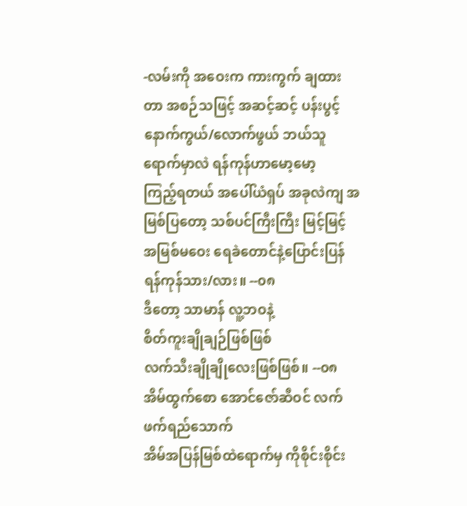-လမ်းကို အဝေးက ကားကွက် ချထားတာ အစဉ်သဖြင့် အဆင့်ဆင့် ပန်းပွင့်
နောက်ကွယ်/လောက်ဖွယ် ဘယ်သူရောက်မှာလဲ ရန်ကုန်ဟာမော့မော့
ကြည့်ရတယ် အပေါ်ယံရှပ် အခုလဲကျ အမြစ်ပြတော့ သစ်ပင်ကြီးကြီး မြင့်မြင့်
အမြစ်မဝေး ရေခဲတောင်နဲ့ပြောင်းပြန် ရန်ကုန်သား/လား။ --၀၈
ဒီတော့ သာမာန် လူ့ဘဝနဲ့
စိတ်ကူးချိုချဉ်ဖြစ်ဖြစ်
လက်သီးချိုချိုလေးဖြစ်ဖြစ်။ --၀၈
အိမ်ထွက်စော အောင်ဇော်ဆီဝင် လက်ဖက်ရည်သောက်
အိမ်အပြန်မြစ်ထဲရောက်မှ ကိုစိုင်းစိုင်း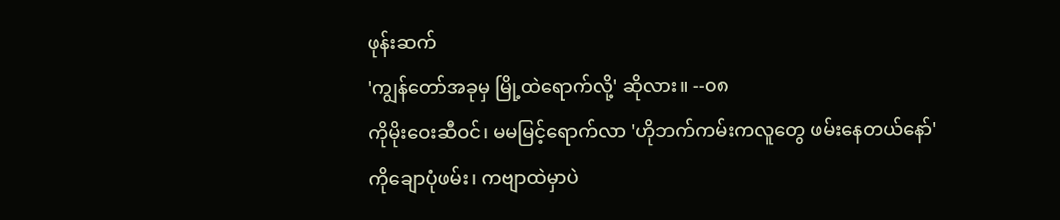ဖုန်းဆက်
'ကျွန်တော်အခုမှ မြို့ထဲရောက်လို့' ဆိုလား။ --၀၈
ကိုမိုးဝေးဆီဝင်၊ မမမြင့်ရောက်လာ 'ဟိုဘက်ကမ်းကလူတွေ ဖမ်းနေတယ်နော်'
ကိုချောပုံဖမ်း၊ ကဗျာထဲမှာပဲ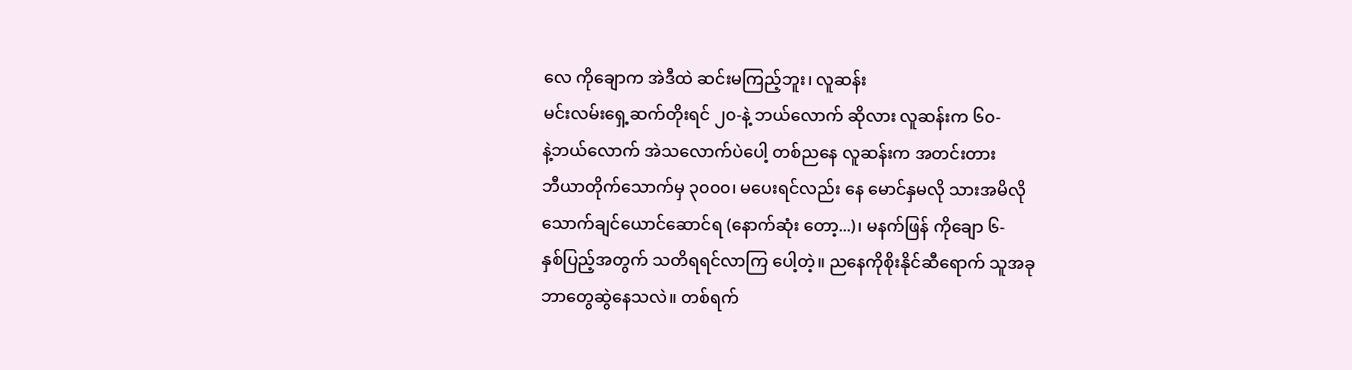လေ ကိုချောက အဲဒီထဲ ဆင်းမကြည့်ဘူး၊ လူဆန်း
မင်းလမ်းရှေ့ဆက်တိုးရင် ၂၀-နဲ့ ဘယ်လောက် ဆိုလား လူဆန်းက ၆၀-
နဲ့ဘယ်လောက် အဲသလောက်ပဲပေါ့ တစ်ညနေ လူဆန်းက အတင်းတား
ဘီယာတိုက်သောက်မှ ၃၀၀၀၊ မပေးရင်လည်း နေ မောင်နှမလို သားအမိလို
သောက်ချင်ယောင်ဆောင်ရ (နောက်ဆုံး တော့...)၊ မနက်ဖြန် ကိုချော ၆-
နှစ်ပြည့်အတွက် သတိရရင်လာကြ ပေါ့တဲ့။ ညနေကိုစိုးနိုင်ဆီရောက် သူအခု
ဘာတွေဆွဲနေသလဲ။ တစ်ရက်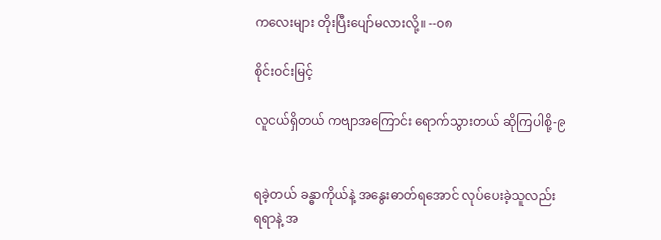ကလေးများ တိုးပြီးပျော်မလားလို့။ --၀၈

စိုင်းဝင်းမြင့်

လူငယ်ရှိတယ် ကဗျာအကြောင်း ရောက်သွားတယ် ဆိုကြပါစို့-၉


ရခဲ့တယ် ခန္ဓာကိုယ်နဲ့ အနွေးဓာတ်ရအောင် လုပ်ပေးခဲ့သူလည်း
ရရာနဲ့ အ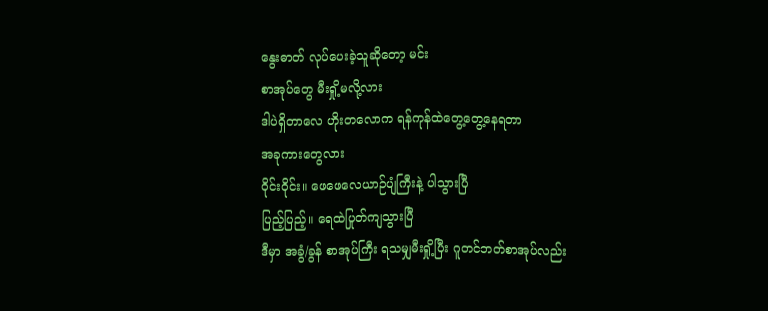နွေးဓာတ် လုပ်ပေးခဲ့သူဆိုတော့ မင်း
စာအုပ်တွေ မီးရှို့မလို့လား
ဒါပဲရှိတာလေ ဟိုးတလောက ရန်ကုန်ထဲတွေ့တွေ့နေရတာ
အခုကားတွေလား
ဝိုင်းဝိုင်း။ ဖေဖေလေယာဉ်ပျံကြီးနဲ့ ပါသွားပြီ
ပြည့်ပြည့်။ ရေထဲပြုတ်ကျသွားပြီ
ဒီမှာ အခွံ/ခွန် စာအုပ်ကြီး ရသမျှမီးရှို့ပြီး ဂူတင်ဘတ်စာအုပ်လည်း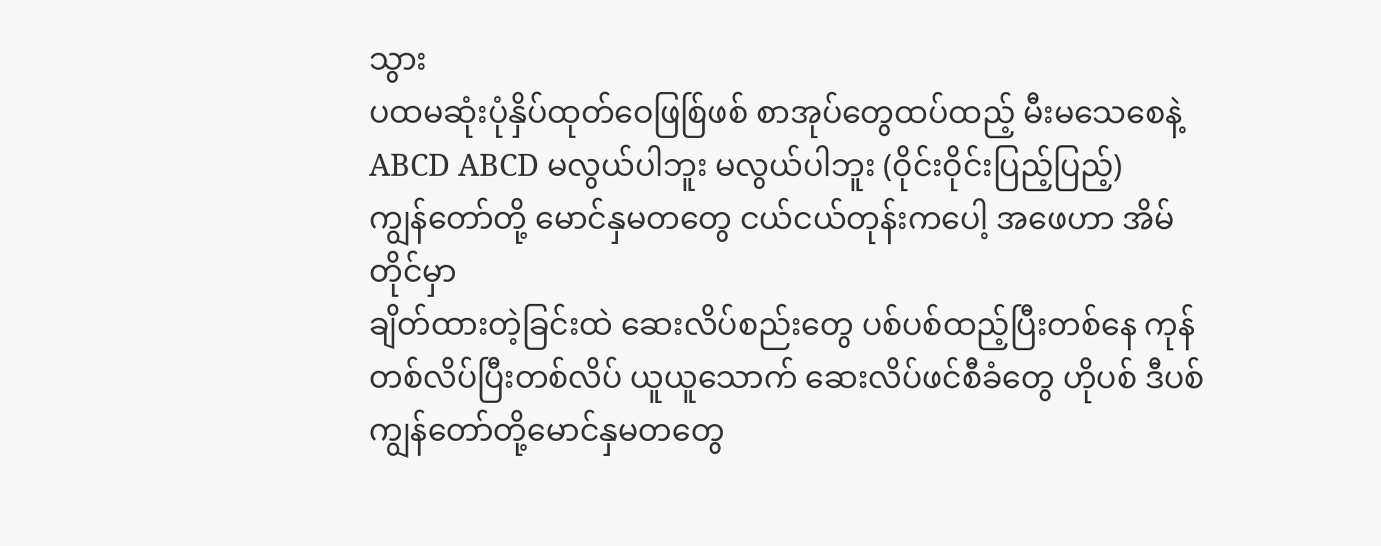သွား
ပထမဆုံးပုံနှိပ်ထုတ်ဝေဖြစ်ြဖစ် စာအုပ်တွေထပ်ထည့် မီးမသေစေနဲ့
ABCD ABCD မလွယ်ပါဘူး မလွယ်ပါဘူး (ဝိုင်းဝိုင်းပြည့်ပြည့်)
ကျွန်တော်တို့ မောင်နှမတတွေ ငယ်ငယ်တုန်းကပေါ့ အဖေဟာ အိမ်တိုင်မှာ
ချိတ်ထားတဲ့ခြင်းထဲ ဆေးလိပ်စည်းတွေ ပစ်ပစ်ထည့်ပြီးတစ်နေ ကုန်
တစ်လိပ်ပြီးတစ်လိပ် ယူယူသောက် ဆေးလိပ်ဖင်စီခံတွေ ဟိုပစ် ဒီပစ်
ကျွန်တော်တို့မောင်နှမတတွေ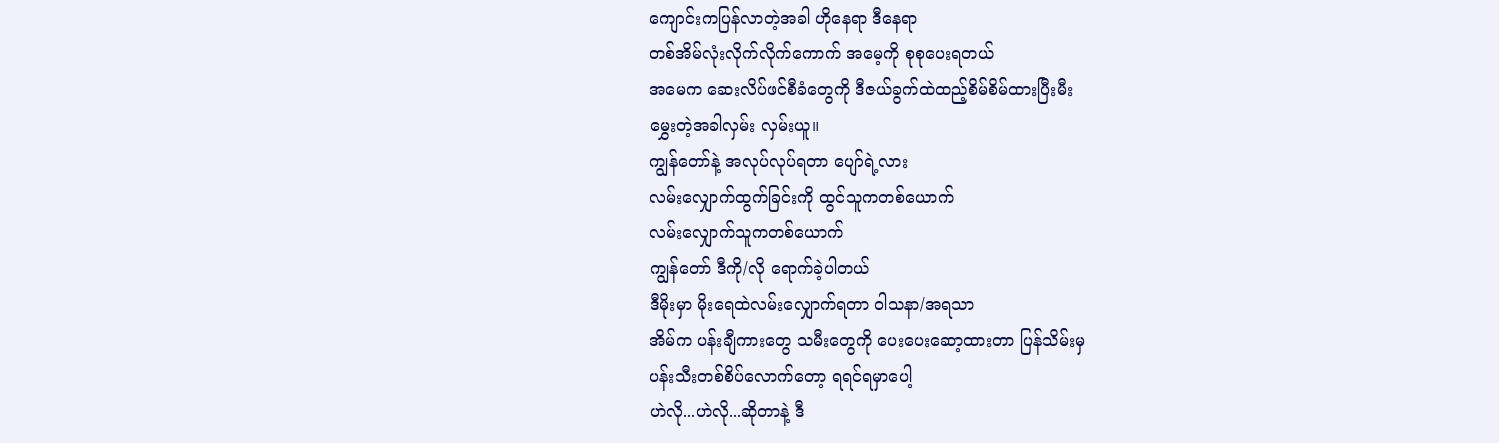ကျောင်းကပြန်လာတဲ့အခါ ဟိုနေရာ ဒီနေရာ
တစ်အိမ်လုံးလိုက်လိုက်ကောက် အမေ့ကို စုစုပေးရတယ်
အမေက ဆေးလိပ်ဖင်စီခံတွေကို ဒီဇယ်ခွက်ထဲထည့်စိမ်စိမ်ထားပြီးမီး
မွှေးတဲ့အခါလှမ်း လှမ်းယူ။
ကျွန်တော်နဲ့ အလုပ်လုပ်ရတာ ပျော်ရဲ့လား
လမ်းလျှောက်ထွက်ခြင်းကို ထွင်သူကတစ်ယောက်
လမ်းလျှောက်သူကတစ်ယောက်
ကျွန်တော် ဒီကို/လို ရောက်ခဲ့ပါတယ်
ဒီမိုးမှာ မိုးရေထဲလမ်းလျှောက်ရတာ ဝါသနာ/အရသာ
အိမ်က ပန်းချီကားတွေ သမီးတွေကို ပေးပေးဆော့ထားတာ ပြန်သိမ်းမှ
ပန်းသီးတစ်စိပ်လောက်တော့ ရရင်ရမှာပေါ့
ဟဲလို...ဟဲလို...ဆိုတာနဲ့ ဒီ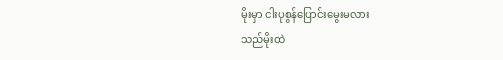မိုးမှာ ငါးပုစွန်ပြောင်းမွေးမလား
သည်မိုးထဲ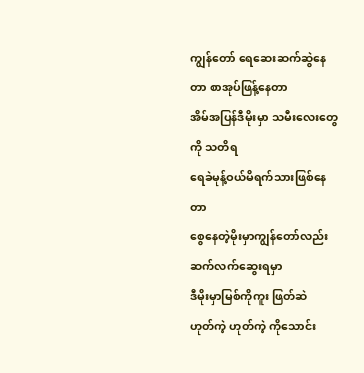ကျွန်တော် ရေဆေးဆက်ဆွဲနေတာ စာအုပ်ဖြန့်နေတာ
အိမ်အပြန်ဒီမိုးမှာ သမီးလေးတွေကို သတိရ
ရေခဲမုန့်ဝယ်မိရက်သားဖြစ်နေတာ
စွေနေတဲ့မိုးမှာကျွန်တော်လည်း ဆက်လက်ဆွေးရမှာ
ဒီမိုးမှာမြစ်ကိုကူး ဖြတ်ဆဲ
ဟုတ်ကဲ့ ဟုတ်ကဲ့ ကိုသောင်း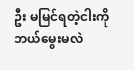ဦး မမြင်ရတဲ့ငါးကို ဘယ်မွေးမလဲ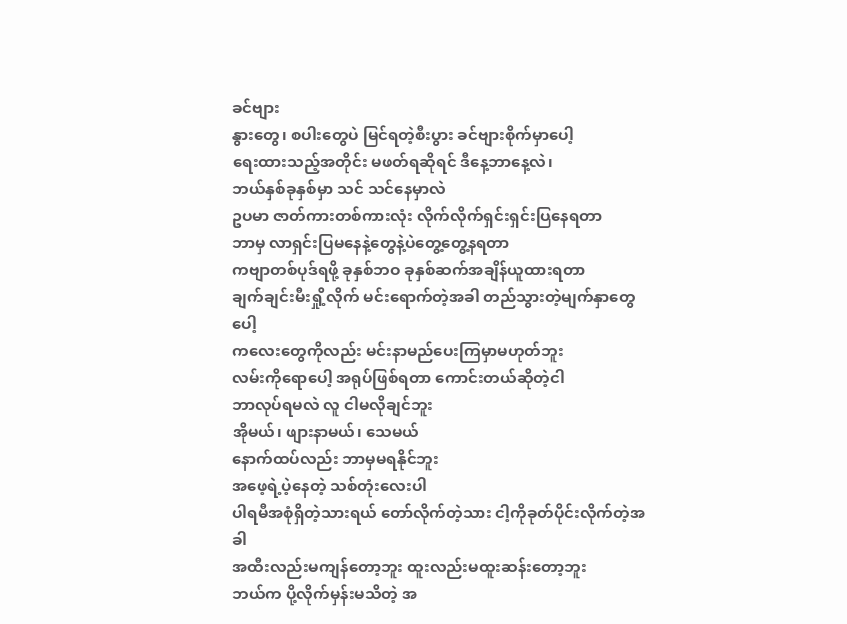ခင်ဗျား
နွားတွေ၊ စပါးတွေပဲ မြင်ရတဲ့စီးပွား ခင်ဗျားစိုက်မှာပေါ့
ရေးထားသည့်အတိုင်း မဖတ်ရဆိုရင် ဒီနေ့ဘာနေ့လဲ၊
ဘယ်နှစ်ခုနှစ်မှာ သင် သင်နေမှာလဲ
ဥပမာ ဇာတ်ကားတစ်ကားလုံး လိုက်လိုက်ရှင်းရှင်းပြနေရတာ
ဘာမှ လာရှင်းပြမနေနဲ့တွေနဲ့ပဲတွေ့တွေ့နရတာ
ကဗျာတစ်ပုဒ်ရဖို့ ခုနှစ်ဘဝ ခုနှစ်ဆက်အချိန်ယူထားရတာ
ချက်ချင်းမီးရှို့လိုက် မင်းရောက်တဲ့အခါ တည်သွားတဲ့မျက်နှာတွေပေါ့
ကလေးတွေကိုလည်း မင်းနာမည်ပေးကြမှာမဟုတ်ဘူး
လမ်းကိုရောပေါ့ အရုပ်ဖြစ်ရတာ ကောင်းတယ်ဆိုတဲ့ငါ
ဘာလုပ်ရမလဲ လူ ငါမလိုချင်ဘူး
အိုမယ်၊ ဖျားနာမယ်၊ သေမယ်
နောက်ထပ်လည်း ဘာမှမရနိုင်ဘူး
အဖေ့ရဲ့ပဲ့နေတဲ့ သစ်တုံးလေးပါ
ပါရမီအစုံရှိတဲ့သားရယ် တော်လိုက်တဲ့သား ငါ့ကိုခုတ်ပိုင်းလိုက်တဲ့အခါ
အထီးလည်းမကျန်တော့ဘူး ထူးလည်းမထူးဆန်းတော့ဘူး
ဘယ်က ပို့လိုက်မှန်းမသိတဲ့ အ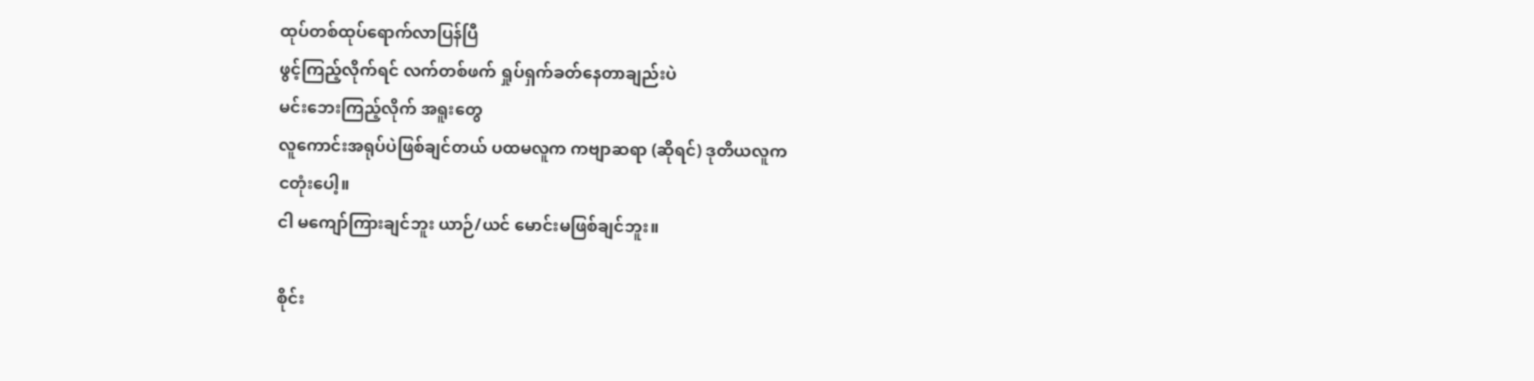ထုပ်တစ်ထုပ်ရောက်လာပြန်ပြီ
ဖွင့်ကြည့်လိုက်ရင် လက်တစ်ဖက် ရှုပ်ရှက်ခတ်နေတာချည်းပဲ
မင်းဘေးကြည့်လိုက် အရူးတွေ
လူကောင်းအရုပ်ပဲဖြစ်ချင်တယ် ပထမလူက ကဗျာဆရာ (ဆိုရင်) ဒုတိယလူက
ငတုံးပေါ့။
ငါ မကျော်ကြားချင်ဘူး ယာဉ်/ယင် မောင်းမဖြစ်ချင်ဘူး။

စိုင်း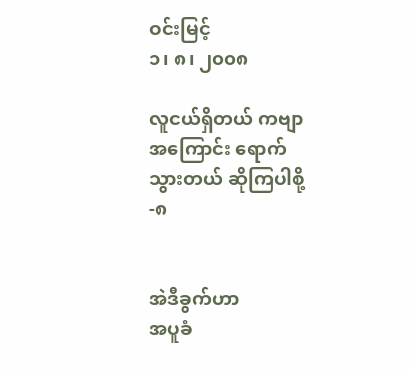ဝင်းမြင့်
၁၊ ၈၊ ၂၀၀၈

လူငယ်ရှိတယ် ကဗျာအကြောင်း ရောက်သွားတယ် ဆိုကြပါစို့-၈


အဲဒီခွက်ဟာ
အပူခံ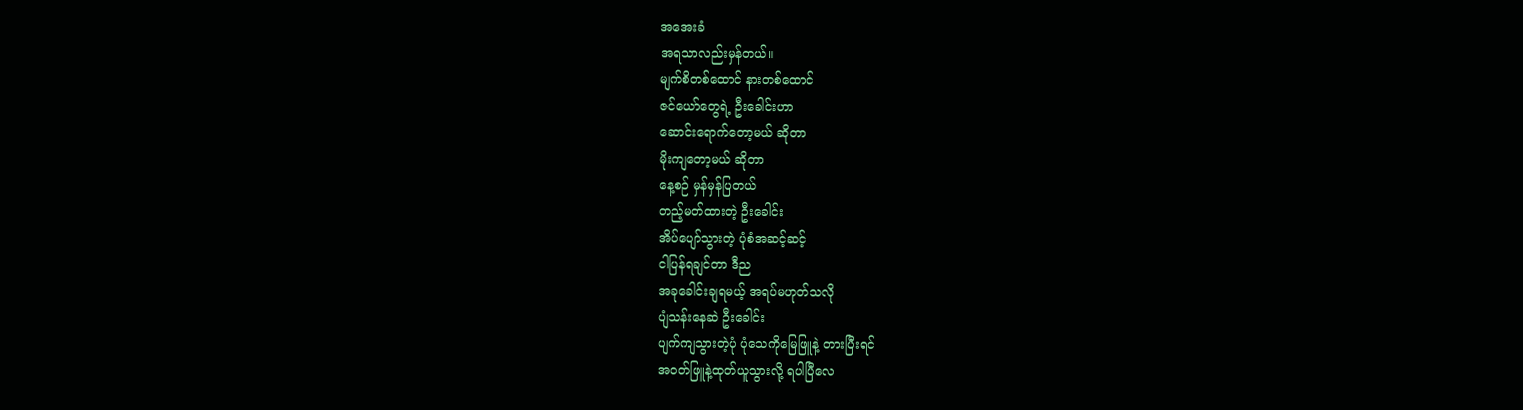အအေးခံ
အရသာလည်းမှန်တယ်။
မျက်စိတစ်ထောင် နားတစ်ထောင်
ဇင်ယော်တွေရဲ့ ဦးခေါင်းဟာ
ဆောင်းရောက်တော့မယ် ဆိုတာ
မိုးကျတော့မယ် ဆိုတာ
နေ့စဉ် မှန်မှန်ပြတယ်
တည့်မတ်ထားတဲ့ ဦးခေါင်း
အိပ်ပျော်သွားတဲ့ ပုံစံအဆင့်ဆင့်
ငါပြန်ရချင်တာ ဒီည
အခုခေါင်းချရမယ့် အရပ်မဟုတ်သလို
ပျံသန်းနေဆဲ ဦးခေါင်း
ပျက်ကျသွားတဲ့ပုံ ပုံသေကိုမြေဖြူနဲ့ တားပြီးရင်
အဝတ်ဖြူနဲ့ထုတ်ယူသွားလို့ ရပါပြီလေ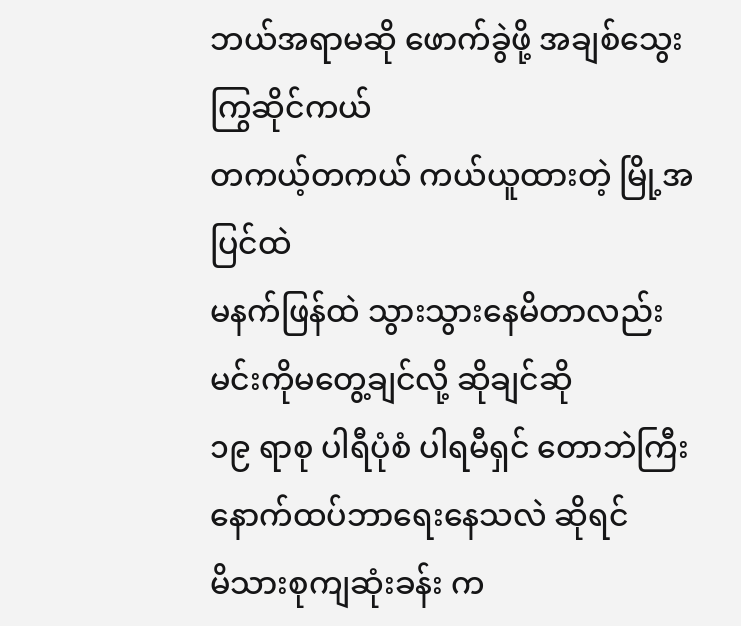ဘယ်အရာမဆို ဖောက်ခွဲဖို့ အချစ်သွေးကြွဆိုင်ကယ်
တကယ့်တကယ် ကယ်ယူထားတဲ့ မြို့အပြင်ထဲ
မနက်ဖြန်ထဲ သွားသွားနေမိတာလည်း
မင်းကိုမတွေ့ချင်လို့ ဆိုချင်ဆို
၁၉ ရာစု ပါရီပုံစံ ပါရမီရှင် တောဘဲကြီး
နောက်ထပ်ဘာရေးနေသလဲ ဆိုရင်
မိသားစုကျဆုံးခန်း က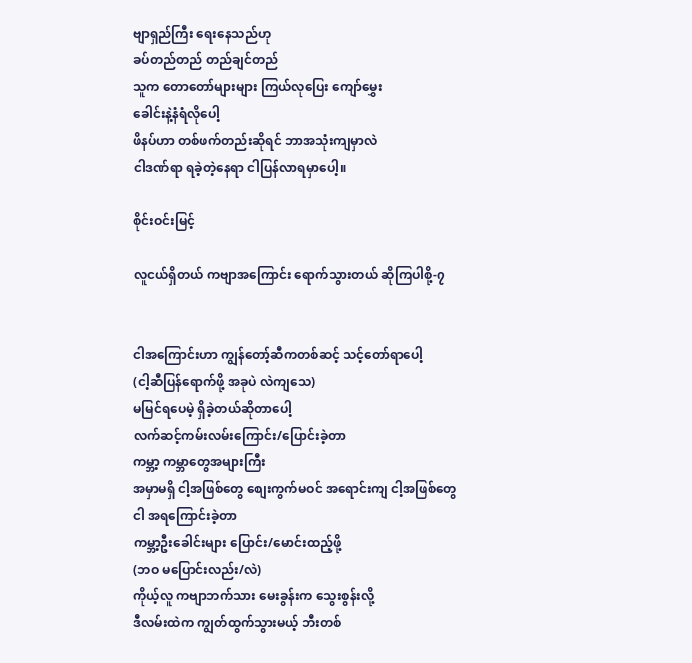ဗျာရှည်ကြီး ရေးနေသည်ဟု
ခပ်တည်တည် တည်ချင်တည်
သူက တောတော်များများ ကြယ်လုပြေး ကျော်မွှေး
ခေါင်းနဲ့နံရံလိုပေါ့
ဖိနပ်ဟာ တစ်ဖက်တည်းဆိုရင် ဘာအသုံးကျမှာလဲ
ငါဒဏ်ရာ ရခဲ့တဲ့နေရာ ငါပြန်လာရမှာပေါ့။

စိုင်းဝင်းမြင့်

လူငယ်ရှိတယ် ကဗျာအကြောင်း ရောက်သွားတယ် ဆိုကြပါစို့-၇


ငါအကြောင်းဟာ ကျွန်တော့်ဆီကတစ်ဆင့် သင့်တော်ရာပေါ့
(ငါ့ဆီပြန်ရောက်ဖို့ အခုပဲ လဲကျသေ)
မမြင်ရပေမဲ့ ရှိခဲ့တယ်ဆိုတာပေါ့
လက်ဆင့်ကမ်းလမ်းကြောင်း/ပြောင်းခဲ့တာ
ကမ္ဘာ့ ကမ္ဘာတွေအများကြီး
အမှာမရှိ ငါ့အဖြစ်တွေ စျေးကွက်မဝင် အရောင်းကျ ငါ့အဖြစ်တွေ
ငါ အရကြောင်းခဲ့တာ
ကမ္ဘာ့ဦးခေါင်းများ ပြောင်း/မောင်းထည့်ဖို့
(ဘဝ မပြောင်းလည်း/လဲ)
ကိုယ့်လူ ကဗျာဘက်သား မေးခွန်းက သွေးစွန်းလို့
ဒီလမ်းထဲက ကျွတ်ထွက်သွားမယ့် ဘီးတစ်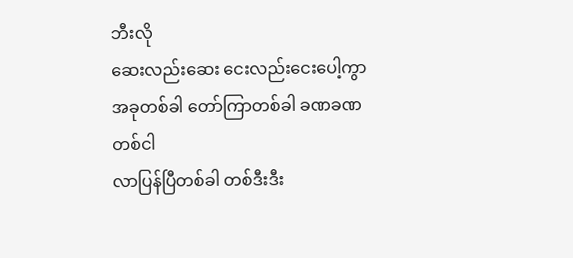ဘီးလို
ဆေးလည်းဆေး ငေးလည်းငေးပေါ့ကွာ
အခုတစ်ခါ တော်ကြာတစ်ခါ ခဏခဏ တစ်ငါ
လာပြန်ပြီတစ်ခါ တစ်ဒီးဒီး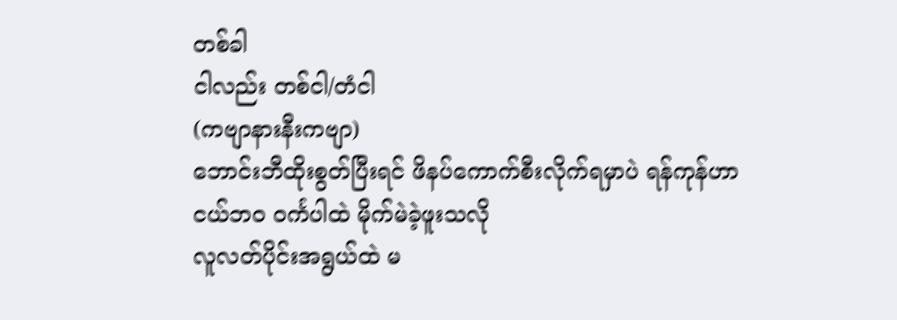တစ်ခါ
ငါလည်း တစ်ငါ/တံငါ
(ကဗျာနားနီးကဗျာ)
ဘောင်းဘီထိုးစွတ်ပြီးရင် ဖိနပ်ကောက်စီးလိုက်ရမှာပဲ ရန်ကုန်ဟာ
ငယ်ဘဝ ဝင်္ကပါထဲ မိုက်မဲခဲ့ဖူးသလို
လူလတ်ပိုင်းအရွယ်ထဲ မ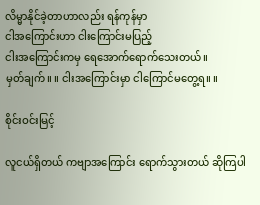လိမ္မာနိုင်ခဲ့တာဟာလည်း ရန်ကုန်မှာ
ငါအကြောင်းဟာ ငါးကြောင်းမပြည့်
ငါးအကြောင်းကမှ ရေအောက်ရောက်သေးတယ်။
မှတ်ချက်။ ။ ငါးအကြောင်းမှာ ငါကြောင်မတွေ့ရ။ ။

စိုင်းဝင်းမြင့်

လူငယ်ရှိတယ် ကဗျာအကြောင်း ရောက်သွားတယ် ဆိုကြပါ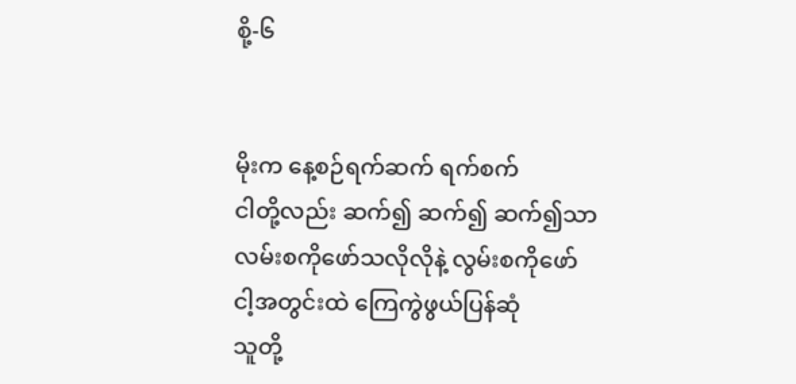စို့-၆


မိုးက နေ့စဉ်ရက်ဆက် ရက်စက်
ငါတို့လည်း ဆက်၍ ဆက်၍ ဆက်၍သာ
လမ်းစကိုဖော်သလိုလိုနဲ့ လွမ်းစကိုဖော်
ငါ့အတွင်းထဲ ကြေကွဲဖွယ်ပြန်ဆုံ
သူတို့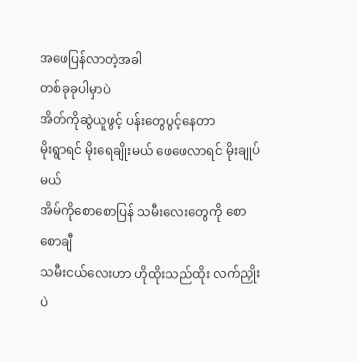အဖေပြန်လာတဲ့အခါ
တစ်ခုခုပါမှာပဲ
အိတ်ကိုဆွဲယူဖွင့် ပန်းတွေပွင့်နေတာ
မိုးရွာရင် မိုးရေချိုးမယ် ဖေဖေလာရင် မိုးချုပ်မယ်
အိမ်ကိုစောစောပြန် သမီးလေးတွေကို စောစောချီ
သမီးငယ်လေးဟာ ဟိုထိုးသည်ထိုး လက်ညှိုးပဲ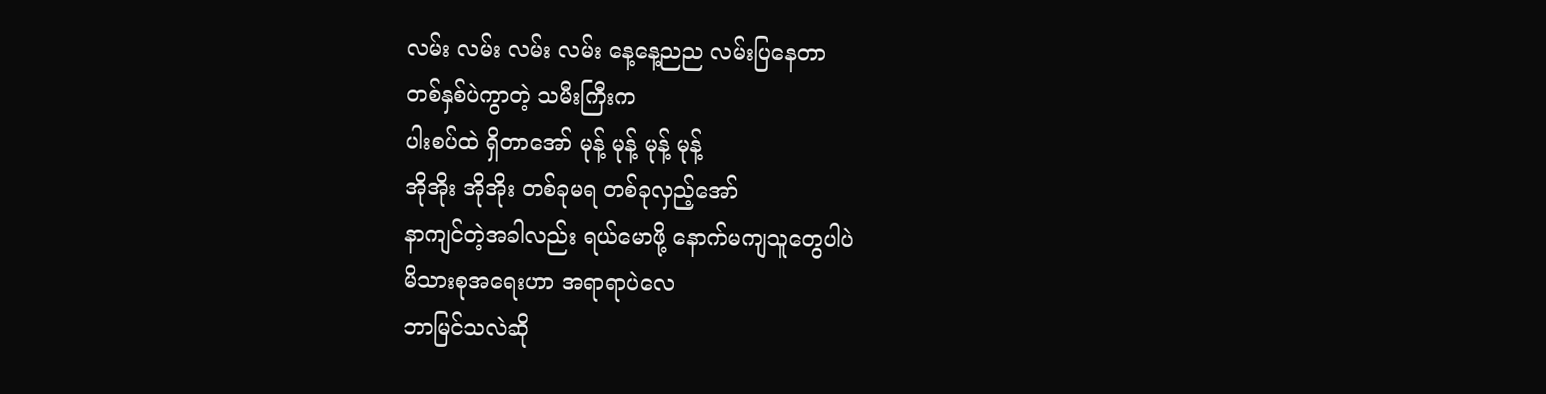လမ်း လမ်း လမ်း လမ်း နေ့နေ့ညည လမ်းပြနေတာ
တစ်နှစ်ပဲကွာတဲ့ သမီးကြီးက
ပါးစပ်ထဲ ရှိတာအော် မုန့် မုန့် မုန့် မုန့်
အိုအိုး အိုအိုး တစ်ခုမရ တစ်ခုလှည့်အော်
နာကျင်တဲ့အခါလည်း ရယ်မောဖို့ နောက်မကျသူတွေပါပဲ
မိသားစုအရေးဟာ အရာရာပဲလေ
ဘာမြင်သလဲဆို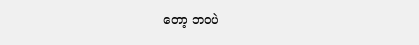တော့ ဘဝပဲ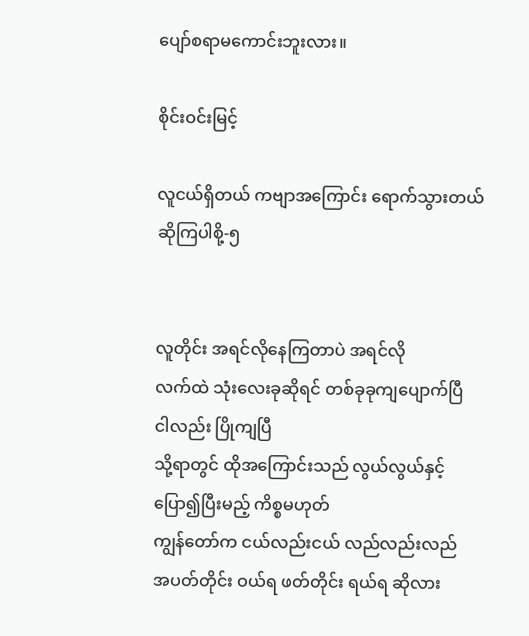ပျော်စရာမကောင်းဘူးလား။

စိုင်းဝင်းမြင့်

လူငယ်ရှိတယ် ကဗျာအကြောင်း ရောက်သွားတယ် ဆိုကြပါစို့-၅


လူတိုင်း အရင်လိုနေကြတာပဲ အရင်လို
လက်ထဲ သုံးလေးခုဆိုရင် တစ်ခုခုကျပျောက်ပြီ
ငါလည်း ပြိုကျပြီ
သို့ရာတွင် ထိုအကြောင်းသည် လွယ်လွယ်နှင့်
ပြော၍ပြီးမည့် ကိစ္စမဟုတ်
ကျွန်တော်က ငယ်လည်းငယ် လည်လည်းလည်
အပတ်တိုင်း ဝယ်ရ ဖတ်တိုင်း ရယ်ရ ဆိုလား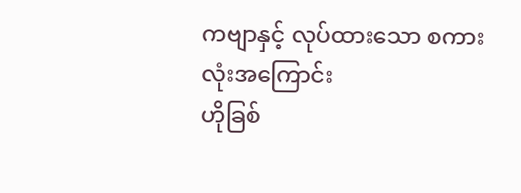ကဗျာနှင့် လုပ်ထားသော စကားလုံးအကြောင်း
ဟိုခြစ်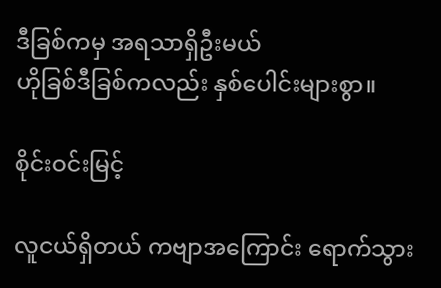ဒီခြစ်ကမှ အရသာရှိဦးမယ်
ဟိုခြစ်ဒီခြစ်ကလည်း နှစ်ပေါင်းများစွာ။

စိုင်းဝင်းမြင့်

လူငယ်ရှိတယ် ကဗျာအကြောင်း ရောက်သွား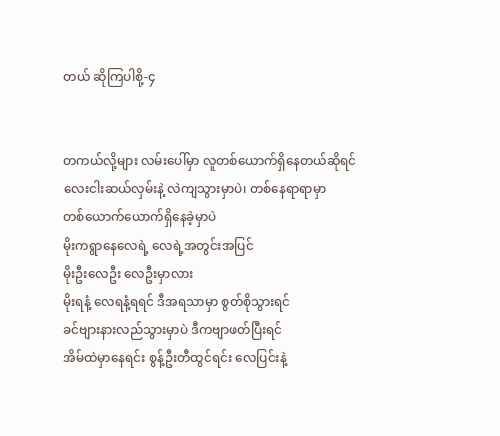တယ် ဆိုကြပါစို့-၄


တကယ်လို့များ လမ်းပေါ်မှာ လူတစ်ယောက်ရှိနေတယ်ဆိုရင်
လေးငါးဆယ်လှမ်းနဲ့ လဲကျသွားမှာပဲ၊ တစ်နေရာရာမှာ
တစ်ယောက်ယောက်ရှိနေခဲ့မှာပဲ
မိုးကရွာနေလေရဲ့ လေရဲ့အတွင်းအပြင်
မိုးဦးလေဦး လေဦးမှာလား
မိုးရနံ့ လေရနံ့ရရင် ဒီအရသာမှာ စွတ်စိုသွားရင်
ခင်ဗျားနားလည်သွားမှာပဲ ဒီကဗျာဖတ်ပြီးရင်
အိမ်ထဲမှာနေရင်း စွန့်ဦးတီထွင်ရင်း လေပြင်းနဲ့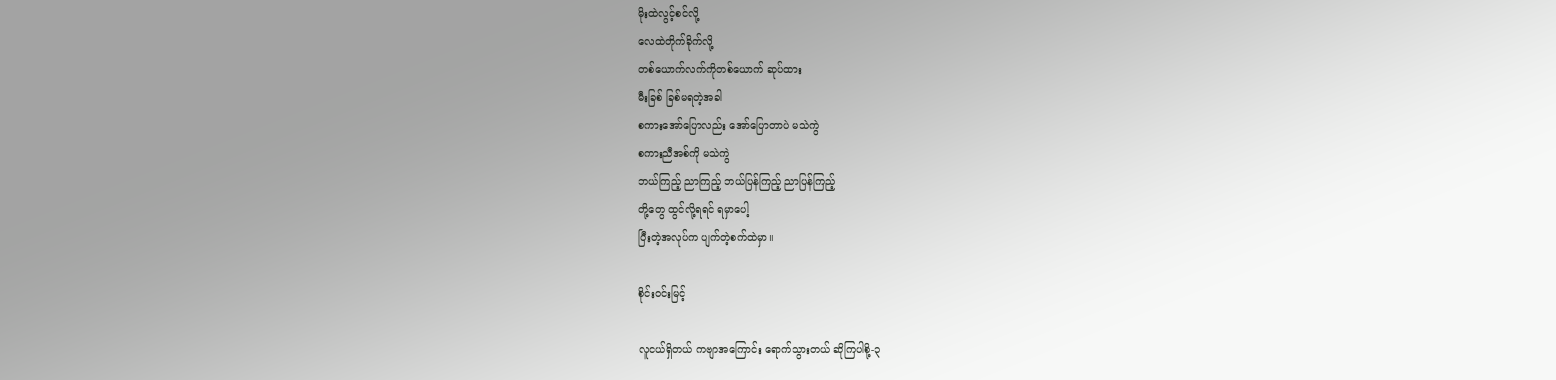မိုးထဲလွင့်စင်လို့
လေထဲတိုက်ခိုက်လို့
တစ်ယောက်လက်ကိုတစ်ယောက် ဆုပ်ထား
မီးခြစ် ခြစ်မရတဲ့အခါ
စကားအော်ပြောလည်း အော်ပြောတာပဲ မသဲကွဲ
စကားညီအစ်ကို မသဲကွဲ
ဘယ်ကြည့် ညာကြည့် ဘယ်ပြန်ကြည့် ညာပြန်ကြည့်
တို့တွေ ထွင်လို့ရရင် ရမှာပေါ့
ပြီးတဲ့အလုပ်က ပျက်တဲ့စက်ထဲမှာ။

စိုင်းဝင်းမြင့်

လူငယ်ရှိတယ် ကဗျာအကြောင်း ရောက်သွားတယ် ဆိုကြပါစို့-၃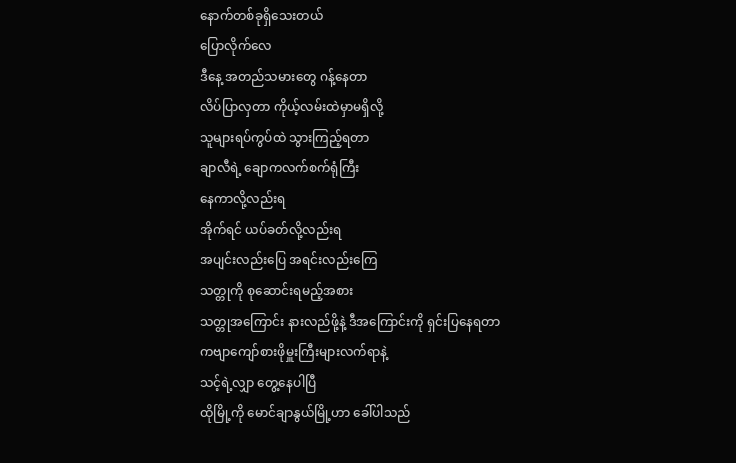နောက်တစ်ခုရှိသေးတယ်
ပြောလိုက်လေ
ဒီနေ့ အတည်သမားတွေ ဂန့်နေတာ
လိပ်ပြာလှတာ ကိုယ့်လမ်းထဲမှာမရှိလို့
သူများရပ်ကွပ်ထဲ သွားကြည့်ရတာ
ချာလီရဲ့ ချောကလက်စက်ရုံကြီး
နေကာလို့လည်းရ
အိုက်ရင် ယပ်ခတ်လို့လည်းရ
အပျင်းလည်းပြေ အရင်းလည်းကြေ
သတ္တုကို စုဆောင်းရမည့်အစား
သတ္တုအကြောင်း နားလည်ဖို့နဲ့ ဒီအကြောင်းကို ရှင်းပြနေရတာ
ကဗျာကျော်စားဖိုမှူးကြီးများလက်ရာနဲ့
သင့်ရဲ့လျှာ တွေ့နေပါပြီ
ထိုမြို့ကို မောင်ချာနွယ်မြို့ဟာ ခေါ်ပါသည်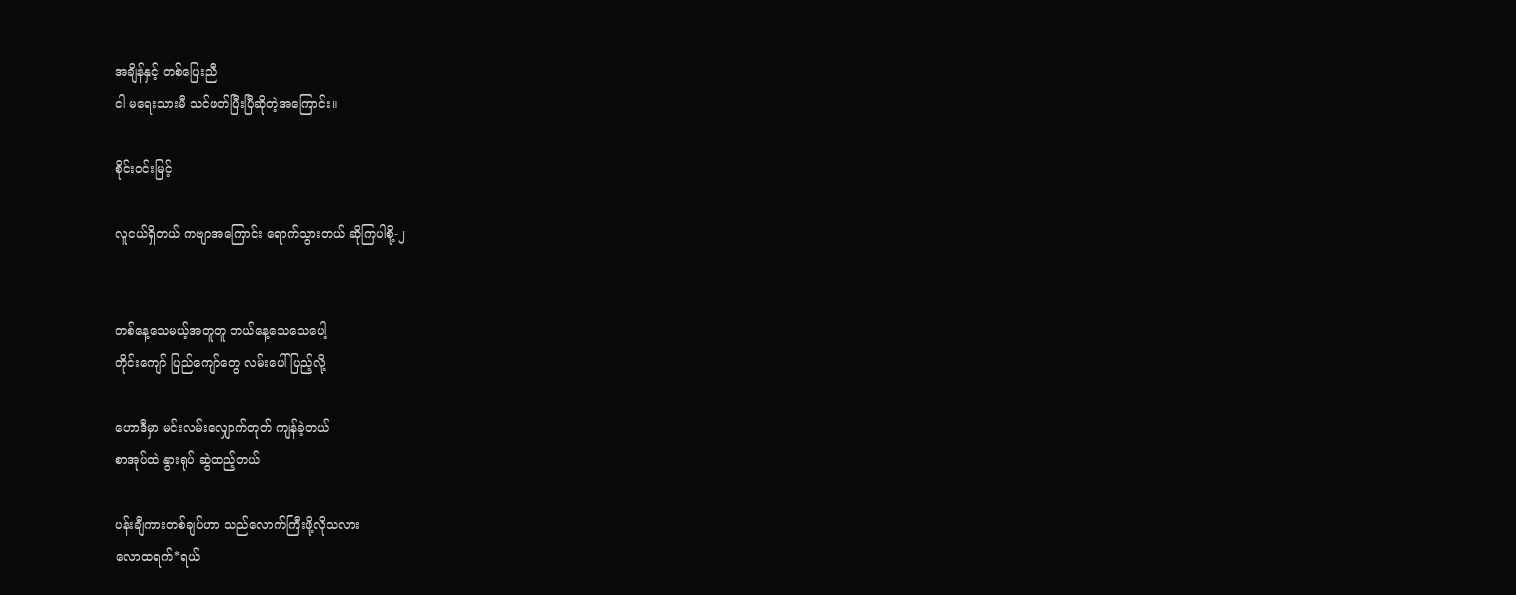အချိန်နှင့် တစ်ပြေးညီ
ငါ မရေးသားမီ သင်ဖတ်ပြီးပြီဆိုတဲ့အကြောင်း။

စိုင်းဝင်းမြင့်

လူငယ်ရှိတယ် ကဗျာအကြောင်း ရောက်သွားတယ် ဆိုကြပါစို့-၂


တစ်နေ့သေမယ့်အတူတူ ဘယ်နေ့သေသေပေါ့
တိုင်းကျော် ပြည်ကျော်တွေ လမ်းပေါ်ပြည့်လို့

ဟောဒီမှာ မင်းလမ်းလျှောက်တုတ် ကျန်ခဲ့တယ်
စာအုပ်ထဲ နွားရုပ် ဆွဲထည့်တယ်

ပန်းချီကားတစ်ချပ်ဟာ သည်လောက်ကြီးဖို့လိုသလား
လောထရက်*ရယ်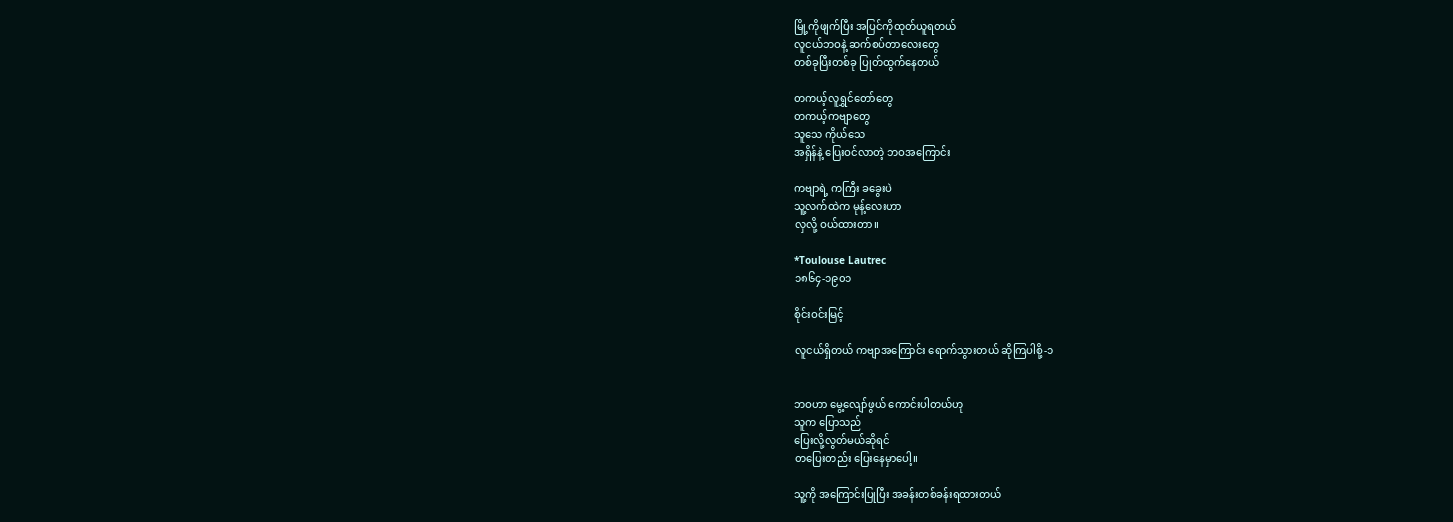မြို့ကိုဖျက်ပြီး အပြင်ကိုထုတ်ယူရတယ်
လူငယ်ဘဝနဲ့ ဆက်စပ်တာလေးတွေ
တစ်ခုပြီးတစ်ခု ပြုတ်ထွက်နေတယ်

တကယ့်လူရွှင်တော်တွေ
တကယ့်ကဗျာတွေ
သူသေ ကိုယ်သေ
အရှိန်နဲ့ ပြေးဝင်လာတဲ့ ဘဝအကြောင်း

ကဗျာရဲ့ ကကြီး ခခွေးပဲ
သူ့လက်ထဲက မုန့်လေးဟာ
လှလို့ ဝယ်ထားတာ။

*Toulouse Lautrec
၁၈၆၄-၁၉၀၁

စိုင်းဝင်းမြင့်

လူငယ်ရှိတယ် ကဗျာအကြောင်း ရောက်သွားတယ် ဆိုကြပါစို့-၁


ဘဝဟာ မွေ့လျော်ဖွယ် ကောင်းပါတယ်ဟု
သူက ပြောသည်
ပြေးလို့လွတ်မယ်ဆိုရင်
တပြေးတည်း ပြေးနေမှာပေါ့။

သူ့ကို အကြောင်းပြုပြီး အခန်းတစ်ခန်းရထားတယ်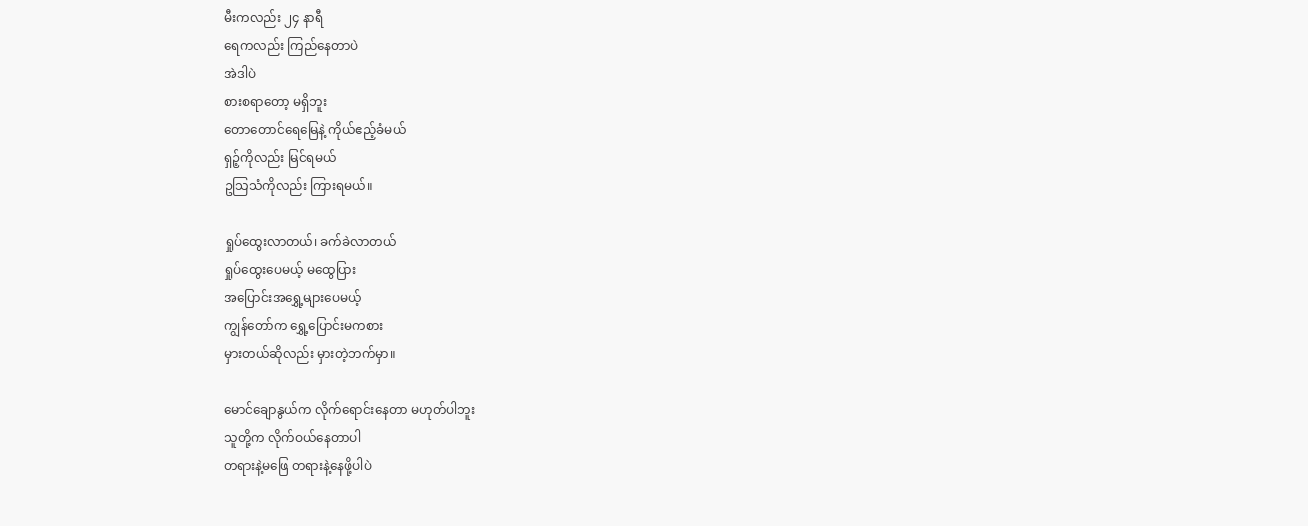မီးကလည်း ၂၄ နာရီ
ရေကလည်း ကြည်နေတာပဲ
အဲဒါပဲ
စားစရာတော့ မရှိဘူး
တောတောင်ရေမြေနဲ့ ကိုယ်ဧည့်ခံမယ်
ရှဉ့်ကိုလည်း မြင်ရမယ်
ဥသြသံကိုလည်း ကြားရမယ်။

ရှုပ်ထွေးလာတယ်၊ ခက်ခဲလာတယ်
ရှုပ်ထွေးပေမယ့် မထွေပြား
အပြောင်းအရွှေ့များပေမယ့်
ကျွန်တော်က ရွှေ့ပြောင်းမကစား
မှားတယ်ဆိုလည်း မှားတဲ့ဘက်မှာ။

မောင်ချောနွယ်က လိုက်ရောင်းနေတာ မဟုတ်ပါဘူး
သူတို့က လိုက်ဝယ်နေတာပါ
တရားနဲ့မဖြေ တရားနဲ့နေဖို့ပါပဲ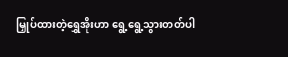မြှုပ်ထားတဲ့ရွှေအိုးဟာ ရွေ့ရွေ့သွားတတ်ပါ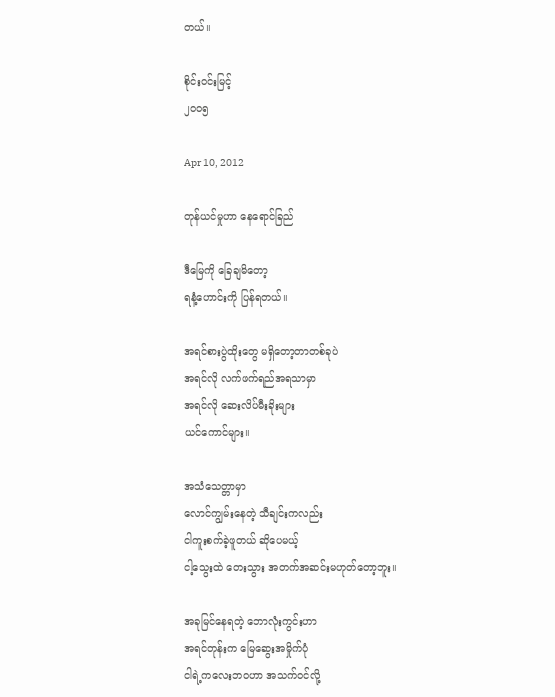တယ်။

စိုင်းဝင်းမြင့်
၂၀၀၅

Apr 10, 2012

တုန်ယင်မှုဟာ နေရောင်ခြည်

ဒီမြေကို ခြေချမိတော့
ရနံ့ဟောင်းကို ပြန်ရတယ်။

အရင်စားပွဲထိုးတွေ မရှိတော့တာတစ်ခုပဲ
အရင်လို လက်ဖက်ရည်အရသာမှာ
အရင်လို ဆေးလိပ်မီးခိုးများ
ယင်ကောင်များ။

အသံသေတ္တာမှာ
လောင်ကျွမ်းနေတဲ့ သီချင်းကလည်း
ငါကူးစက်ခဲ့ဖူတယ် ဆိုပေမယ့်
ငါ့သွေးထဲ တေးသွား အတက်အဆင်းမဟုတ်တော့ဘူး။

အခုမြင်နေရတဲ့ ဘောလုံးကွင်းဟာ
အရင်တုန်းက မြေဆွေးအမှိုက်ပုံ
ငါရဲ့ကလေးဘဝဟာ အသက်ဝင်လို့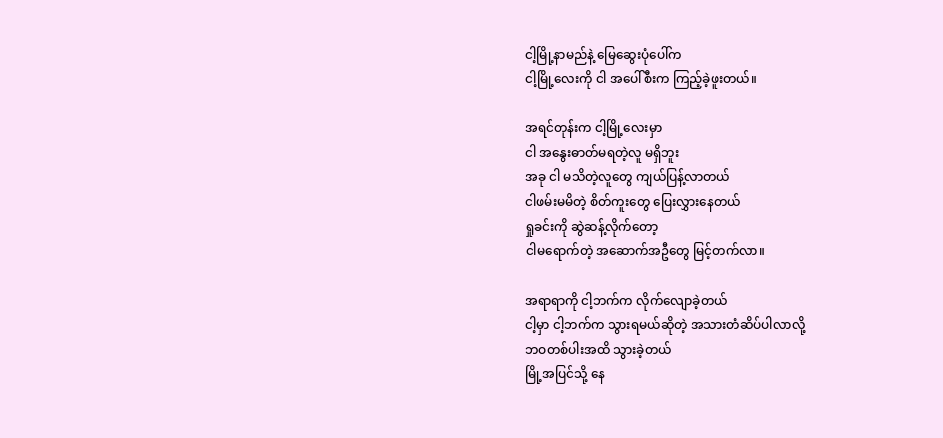ငါ့မြို့နာမည်နဲ့ မြေဆွေးပုံပေါ်က
ငါ့မြို့လေးကို ငါ အပေါ်စီးက ကြည့်ခဲ့ဖူးတယ်။

အရင်တုန်းက ငါ့မြို့လေးမှာ
ငါ အနွေးဓာတ်မရတဲ့လူ မရှိဘူး
အခု ငါ မသိတဲ့လူတွေ ကျယ်ပြန့်လာတယ်
ငါဖမ်းမမိတဲ့ စိတ်ကူးတွေ ပြေးလွှားနေတယ်
ရှုခင်းကို ဆွဲဆန့်လိုက်တော့
ငါမရောက်တဲ့ အဆောက်အဦတွေ မြင့်တက်လာ။

အရာရာကို ငါ့ဘက်က လိုက်လျောခဲ့တယ်
ငါ့မှာ ငါ့ဘက်က သွားရမယ်ဆိုတဲ့ အသားတံဆိပ်ပါလာလို့
ဘဝတစ်ပါးအထိ သွားခဲ့တယ်
မြို့အပြင်သို့ နေ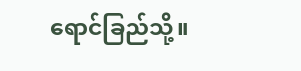ရောင်ခြည်သို့။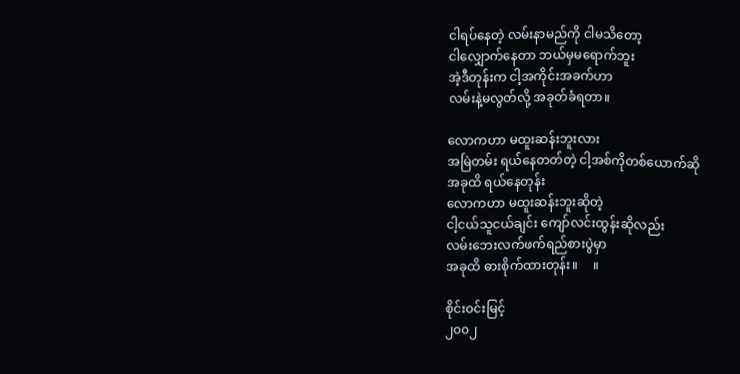ငါရပ်နေတဲ့ လမ်းနာမည်ကို ငါမသိတော့
ငါလျှောက်နေတာ ဘယ်မှမရောက်ဘူး
အဲ့ဒီတုန်းက ငါ့အကိုင်းအခက်ဟာ
လမ်းနဲ့မလွတ်လို့ အခုတ်ခံရတာ။

လောကဟာ မထူးဆန်းဘူးလား
အမြဲတမ်း ရယ်နေတတ်တဲ့ ငါ့အစ်ကိုတစ်ယောက်ဆို
အခုထိ ရယ်နေတုန်း
လောကဟာ မထူးဆန်းဘူးဆိုတဲ့
ငါ့ငယ်သူငယ်ချင်း ကျော်လင်းထွန်းဆိုလည်း
လမ်းဘေးလက်ဖက်ရည်စားပွဲမှာ
အခုထိ ဓားစိုက်ထားတုန်း။     ။

စိုင်းဝင်းမြင့်
၂၀၀၂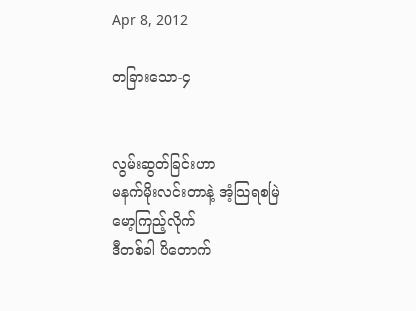Apr 8, 2012

တခြားသော-၄


လွမ်းဆွတ်ခြင်းဟာ
မနက်မိုးလင်းတာနဲ့ အံ့သြရစမြဲ
မော့ကြည့်လိုက်
ဒီတစ်ခါ ပိတောက်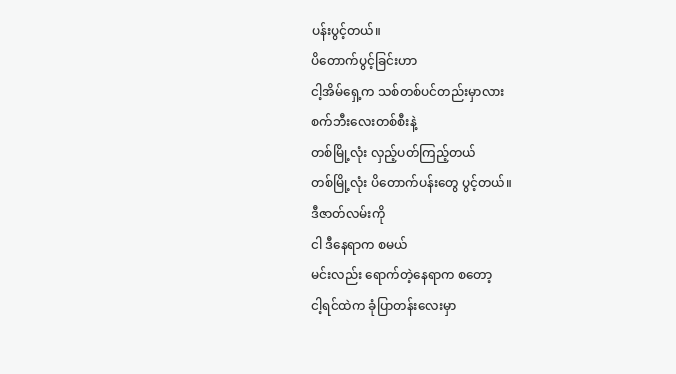ပန်းပွင့်တယ်။
ပိတောက်ပွင့်ခြင်းဟာ
ငါ့အိမ်ရှေ့က သစ်တစ်ပင်တည်းမှာလား
စက်ဘီးလေးတစ်စီးနဲ့
တစ်မြို့လုံး လှည့်ပတ်ကြည့်တယ်
တစ်မြို့လုံး ပိတောက်ပန်းတွေ ပွင့်တယ်။
ဒီဇာတ်လမ်းကို
ငါ ဒီနေရာက စမယ်
မင်းလည်း ရောက်တဲ့နေရာက စတော့
ငါ့ရင်ထဲက ခုံပြာတန်းလေးမှာ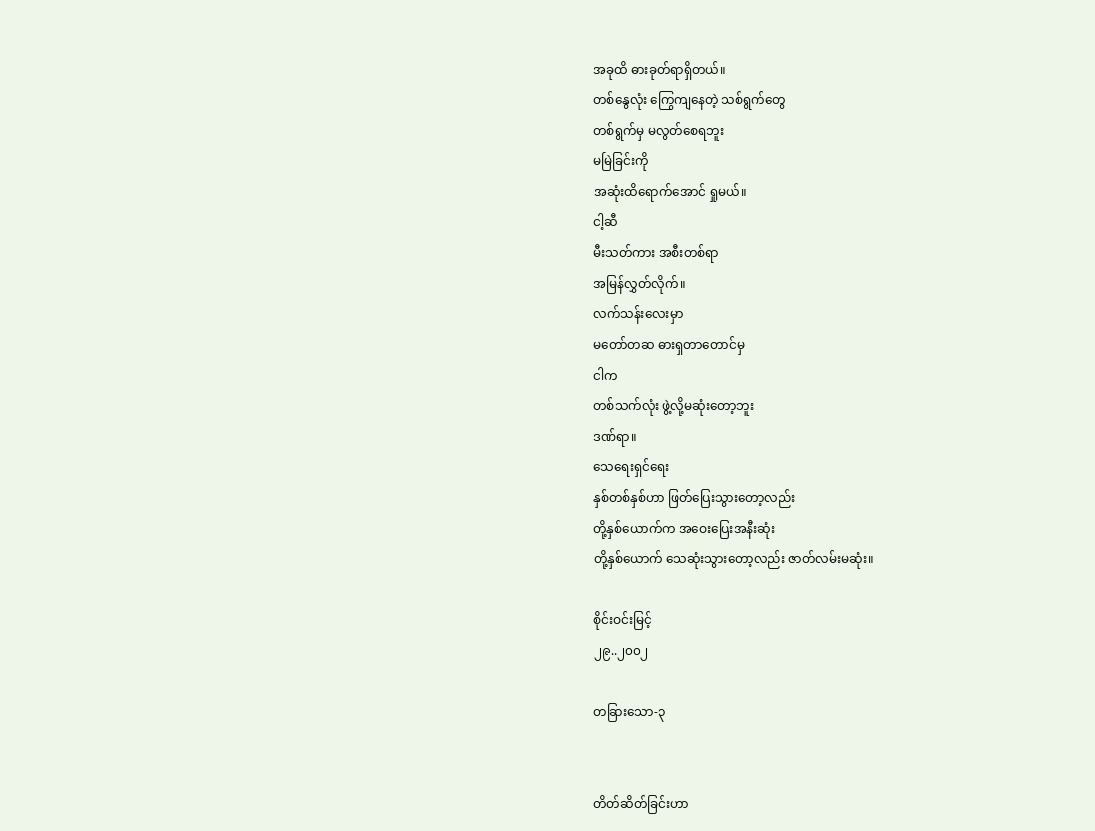အခုထိ ဓားခုတ်ရာရှိတယ်။
တစ်နွေလုံး ကြွေကျနေတဲ့ သစ်ရွက်တွေ
တစ်ရွက်မှ မလွတ်စေရဘူး
မမြဲခြင်းကို
အဆုံးထိရောက်အောင် ရှုမယ်။
ငါ့ဆီ
မီးသတ်ကား အစီးတစ်ရာ
အမြန်လွှတ်လိုက်။
လက်သန်းလေးမှာ
မတော်တဆ ဓားရှတာတောင်မှ
ငါက
တစ်သက်လုံး ဖွဲ့လို့မဆုံးတော့ဘူး
ဒဏ်ရာ။
သေရေးရှင်ရေး
နှစ်တစ်နှစ်ဟာ ဖြတ်ပြေးသွားတော့လည်း
တို့နှစ်ယောက်က အဝေးပြေးအနီးဆုံး
တို့နှစ်ယောက် သေဆုံးသွားတော့လည်း ဇာတ်လမ်းမဆုံး။

စိုင်းဝင်းမြင့်
၂၉..၂၀၀၂

တခြားသော-၃


တိတ်ဆိတ်ခြင်းဟာ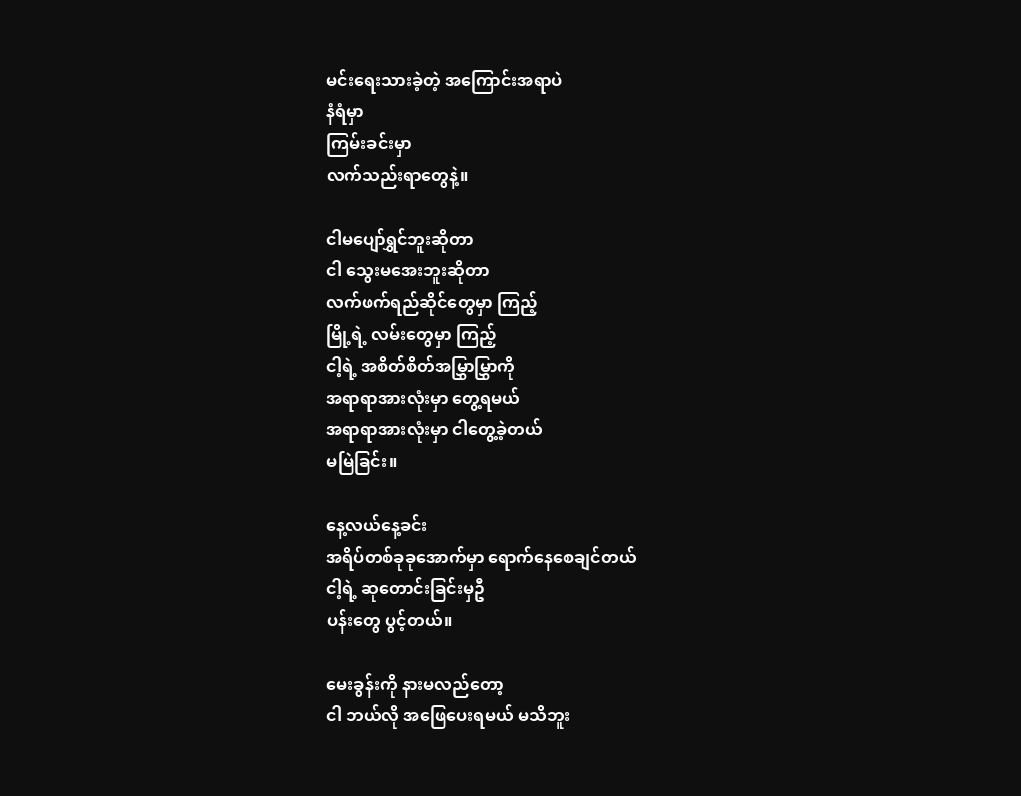မင်းရေးသားခဲ့တဲ့ အကြောင်းအရာပဲ
နံရံမှာ
ကြမ်းခင်းမှာ
လက်သည်းရာတွေနဲ့။

ငါမပျော်ရွှင်ဘူးဆိုတာ
ငါ သွေးမအေးဘူးဆိုတာ
လက်ဖက်ရည်ဆိုင်တွေမှာ ကြည့်
မြို့ရဲ့ လမ်းတွေမှာ ကြည့်
ငါ့ရဲ့ အစိတ်စိတ်အမြွှာမြွှာကို
အရာရာအားလုံးမှာ တွေ့ရမယ်
အရာရာအားလုံးမှာ ငါတွေ့ခဲ့တယ်
မမြဲခြင်း။

နေ့လယ်နေ့ခင်း
အရိပ်တစ်ခုခုအောက်မှာ ရောက်နေစေချင်တယ်
ငါ့ရဲ့ ဆုတောင်းခြင်းမှဦ
ပန်းတွေ ပွင့်တယ်။

မေးခွန်းကို နားမလည်တော့
ငါ ဘယ်လို အဖြေပေးရမယ် မသိဘူး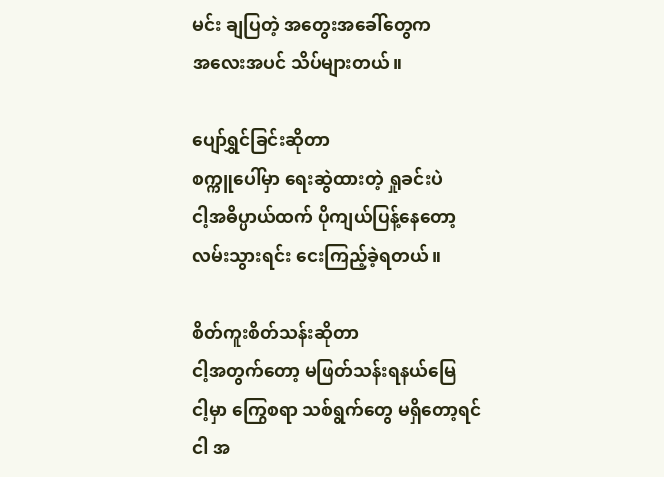မင်း ချပြတဲ့ အတွေးအခေါ်တွေက
အလေးအပင် သိပ်များတယ်။

ပျော်ရွှင်ခြင်းဆိုတာ
စက္ကူပေါ်မှာ ရေးဆွဲထားတဲ့ ရှုခင်းပဲ
ငါ့အဓိပ္ပာယ်ထက် ပိုကျယ်ပြန့်နေတော့
လမ်းသွားရင်း ငေးကြည့်ခဲ့ရတယ်။

စိတ်ကူးစိတ်သန်းဆိုတာ
ငါ့အတွက်တော့ မဖြတ်သန်းရနယ်မြေ
ငါ့မှာ ကြွေစရာ သစ်ရွက်တွေ မရှိတော့ရင်
ငါ အ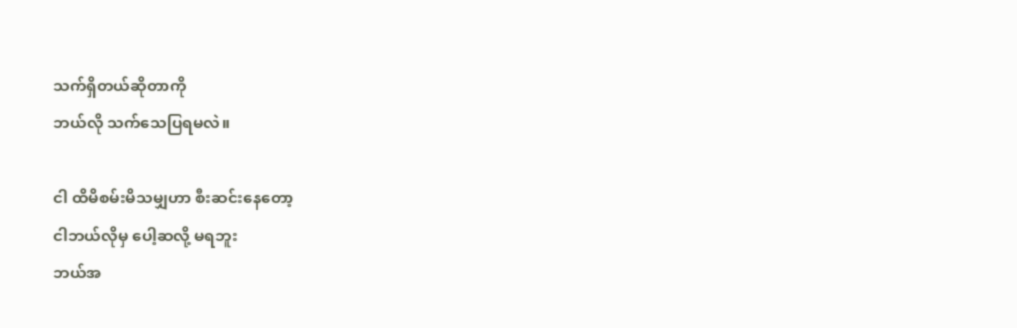သက်ရှိတယ်ဆိုတာကို
ဘယ်လို သက်သေပြရမလဲ။

ငါ ထိမိစမ်းမိသမျှဟာ စီးဆင်းနေတော့
ငါဘယ်လိုမှ ပေါ့ဆလို့ မရဘူး
ဘယ်အ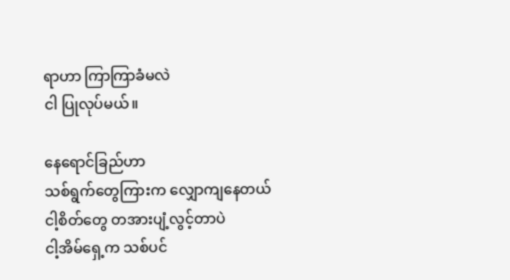ရာဟာ ကြာကြာခံမလဲ
ငါ ပြုလုပ်မယ်။

နေရောင်ခြည်ဟာ
သစ်ရွက်တွေကြားက လျှောကျနေတယ်
ငါ့စိတ်တွေ တအားပျံ့လွင့်တာပဲ
ငါ့အိမ်ရှေ့က သစ်ပင်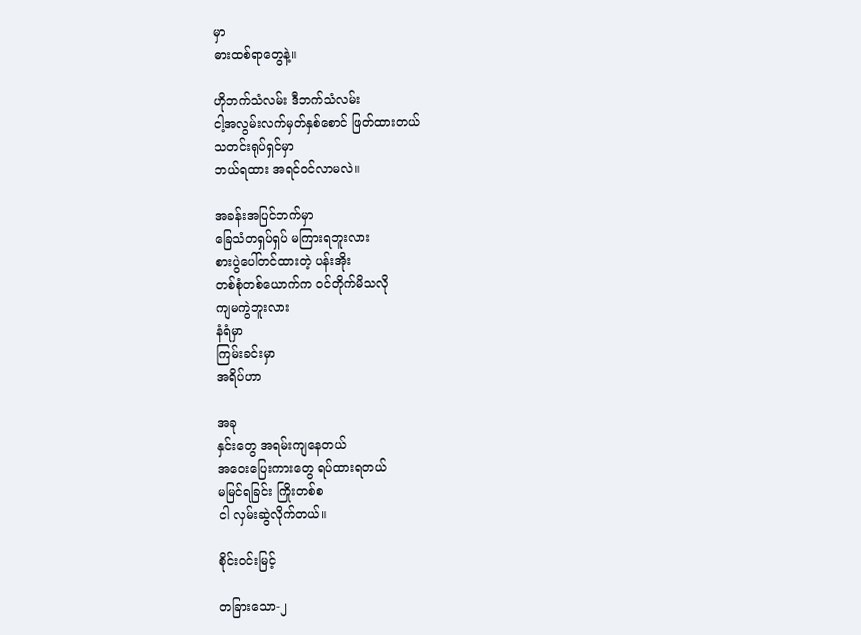မှာ
ဓားထစ်ရာတွေနဲ့။

ဟိုဘက်သံလမ်း ဒီဘက်သံလမ်း
ငါ့အလွမ်းလက်မှတ်နှစ်စောင် ဖြတ်ထားတယ်
သတင်းရုပ်ရှင်မှာ
ဘယ်ရထား အရင်ဝင်လာမလဲ။

အခန်းအပြင်ဘက်မှာ
ခြေသံတရှပ်ရှပ် မကြားရဘူးလား
စားပွဲပေါ်တင်ထားတဲ့ ပန်းအိုး
တစ်စုံတစ်ယောက်က ဝင်တိုက်မိသလို
ကျမကွဲဘူးလား
နံရံမှာ
ကြမ်းခင်းမှာ
အရိပ်ဟာ

အခု
နှင်းတွေ အရမ်းကျနေတယ်
အဝေးပြေးကားတွေ ရပ်ထားရတယ်
မမြင်ရခြင်း ကြိုးတစ်စ
ငါ လှမ်းဆွဲလိုက်တယ်။

စိုင်းဝင်းမြင့်

တခြားသော-၂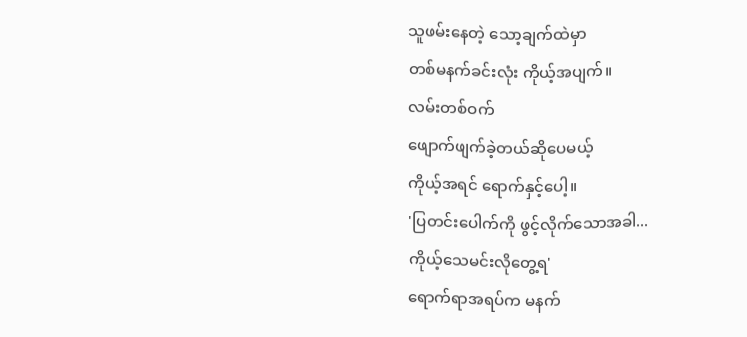သူဖမ်းနေတဲ့ သော့ချက်ထဲမှာ
တစ်မနက်ခင်းလုံး ကိုယ့်အပျက်။
လမ်းတစ်ဝက်
ဖျောက်ဖျက်ခဲ့တယ်ဆိုပေမယ့်
ကိုယ့်အရင် ရောက်နှင့်ပေါ့။
'ပြတင်းပေါက်ကို ဖွင့်လိုက်သောအခါ...
ကိုယ့်သေမင်းလိုတွေ့ရ'
ရောက်ရာအရပ်က မနက်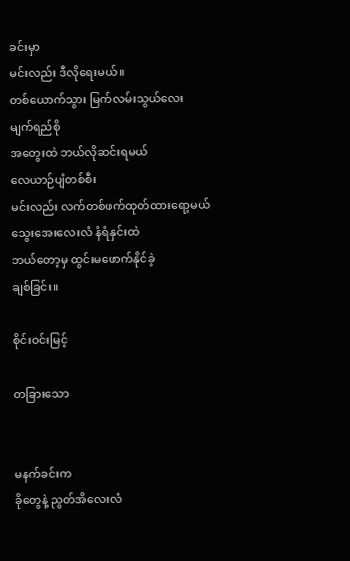ခင်းမှာ
မင်းလည်း ဒီလိုရေးမယ်။
တစ်ယောက်သွား မြက်လမ်းသွယ်လေး
မျက်ရည်စို
အတွေးထဲ ဘယ်လိုဆင်းရမယ်
လေယာဉ်ပျံတစ်စီး
မင်းလည်း လက်တစ်ဖက်ထုတ်ထားရော့မယ်
သွေးအေးလေးလံ နံရံနှင်းထဲ
ဘယ်တော့မှ ထွင်းမဖောက်နိုင်ခဲ့
ချစ်ခြင်း။

စိုင်းဝင်းမြင့်

တခြားသော


မနက်ခင်းက
ခိုတွေနဲ့ ညွတ်အိလေးလံ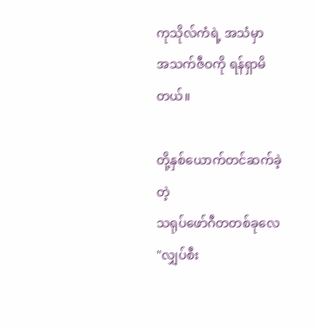ကုသိုလ်ကံရဲ့ အသံမှာ
အသက်ဇီဝကို ရန်ရှာမိတယ်။

တို့နှစ်ယောက်တင်ဆက်ခဲ့တဲ့
သရုပ်ဖော်ဂီတတစ်ခုလေ
"လျှပ်စီး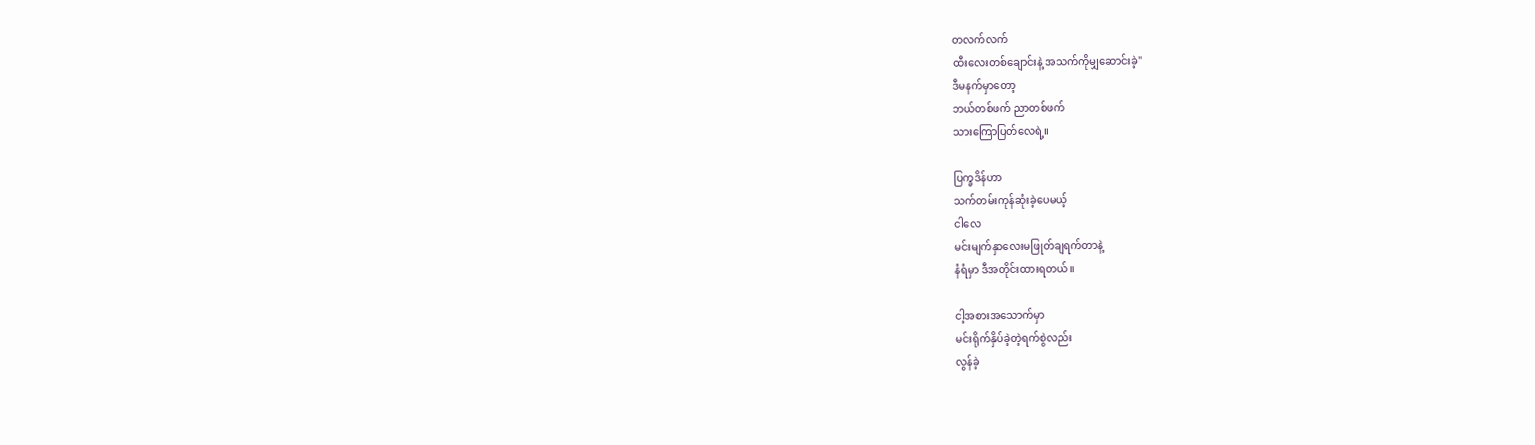တလက်လက်
ထီးလေးတစ်ချောင်းနဲ့ အသက်ကိုမျှဆောင်းခဲ့"
ဒီမနက်မှာတော့
ဘယ်တစ်ဖက် ညာတစ်ဖက်
သားကြောပြတ်လေရဲ့။

ပြက္ခဒိန်ဟာ
သက်တမ်းကုန်ဆုံးခဲ့ပေမယ့်
ငါလေ
မင်းမျက်နှာလေးမဖြုတ်ချရက်တာနဲ့
နံရံမှာ ဒီအတိုင်းထားရတယ်။

ငါ့အစားအသောက်မှာ
မင်းရိုက်နှိပ်ခဲ့တဲ့ရက်စွဲလည်း
လွန်ခဲ့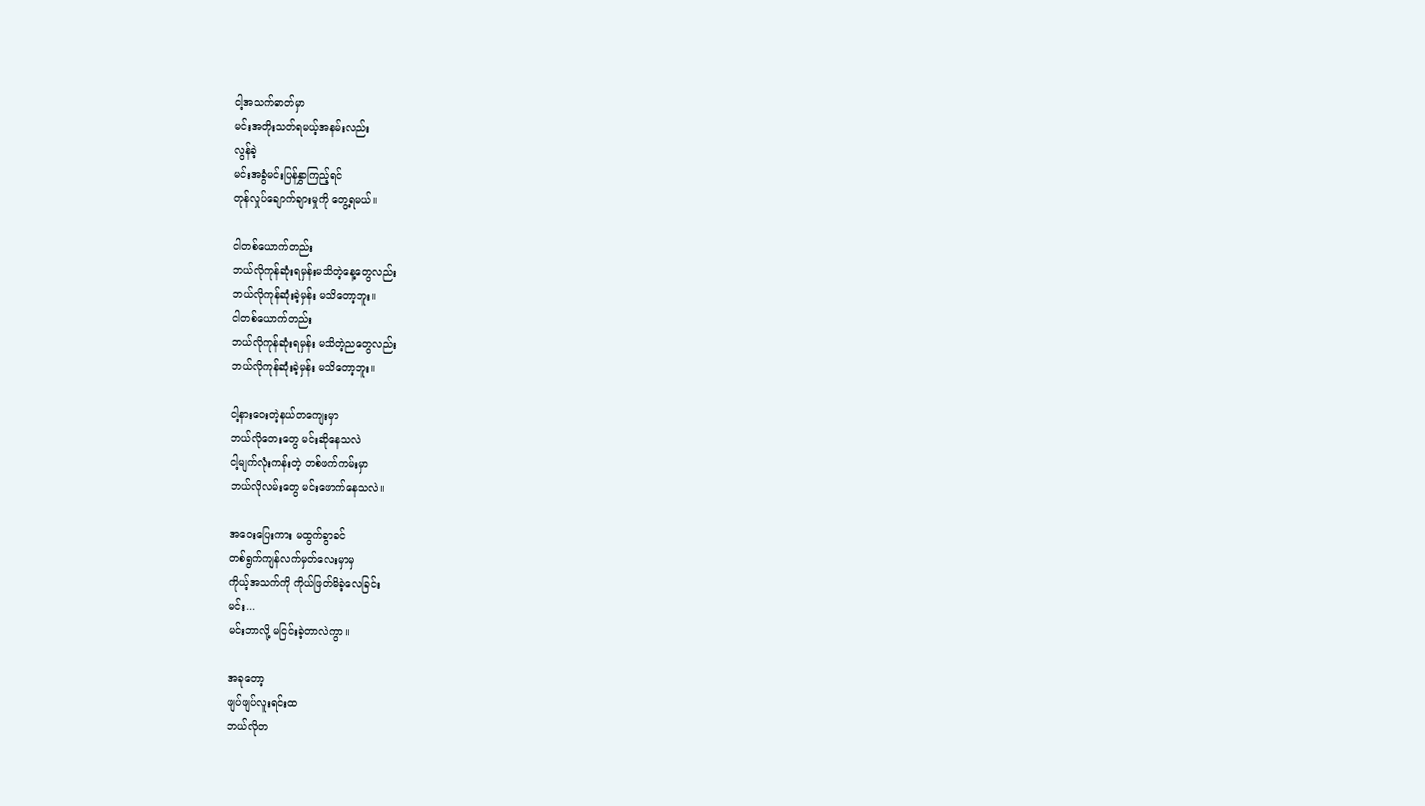ငါ့အသက်ဓာတ်မှာ
မင်းအတိုးသတ်ရမယ့်အနမ်းလည်း
လွန်ခဲ့
မင်းအခွံမင်းပြန်နွှာကြည့်ရင်
တုန်လှုပ်ချောက်ချားမှုကို တွေ့ရမယ်။

ငါတစ်ယောက်တည်း
ဘယ်လိုကုန်ဆုံးရမှန်းမသိတဲ့နေ့တွေလည်း
ဘယ်လိုကုန်ဆုံးခဲ့မှန်း မသိတော့ဘူး။
ငါတစ်ယောက်တည်း
ဘယ်လိုကုန်ဆုံးရမှန်း မသိတဲ့ညတွေလည်း
ဘယ်လိုကုန်ဆုံးခဲ့မှန်း မသိတော့ဘူး။

ငါ့နားဝေးတဲ့နယ်တကျေးမှာ
ဘယ်လိုတေးတွေ မင်းဆိုနေသလဲ
ငါ့မျက်လုံးကန်းတဲ့ တစ်ဖက်ကမ်းမှာ
ဘယ်လိုလမ်းတွေ မင်းဖောက်နေသလဲ။

အဝေးပြေးကား မထွက်ခွာခင်
တစ်ရွက်ကျန်လက်မှတ်လေးမှာမှ
ကိုယ့်အသက်ကို ကိုယ်ဖြတ်မိခဲ့လေခြင်း
မင်း...
မင်းဘာလို့ မငြင်းခဲ့တာလဲကွာ။

အခုတော့
ဖျပ်ဖျပ်လူးရင်းထ
ဘယ်လိုတ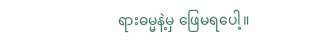ရားဓမ္မနဲ့မှ ဖြေမရပေါ့။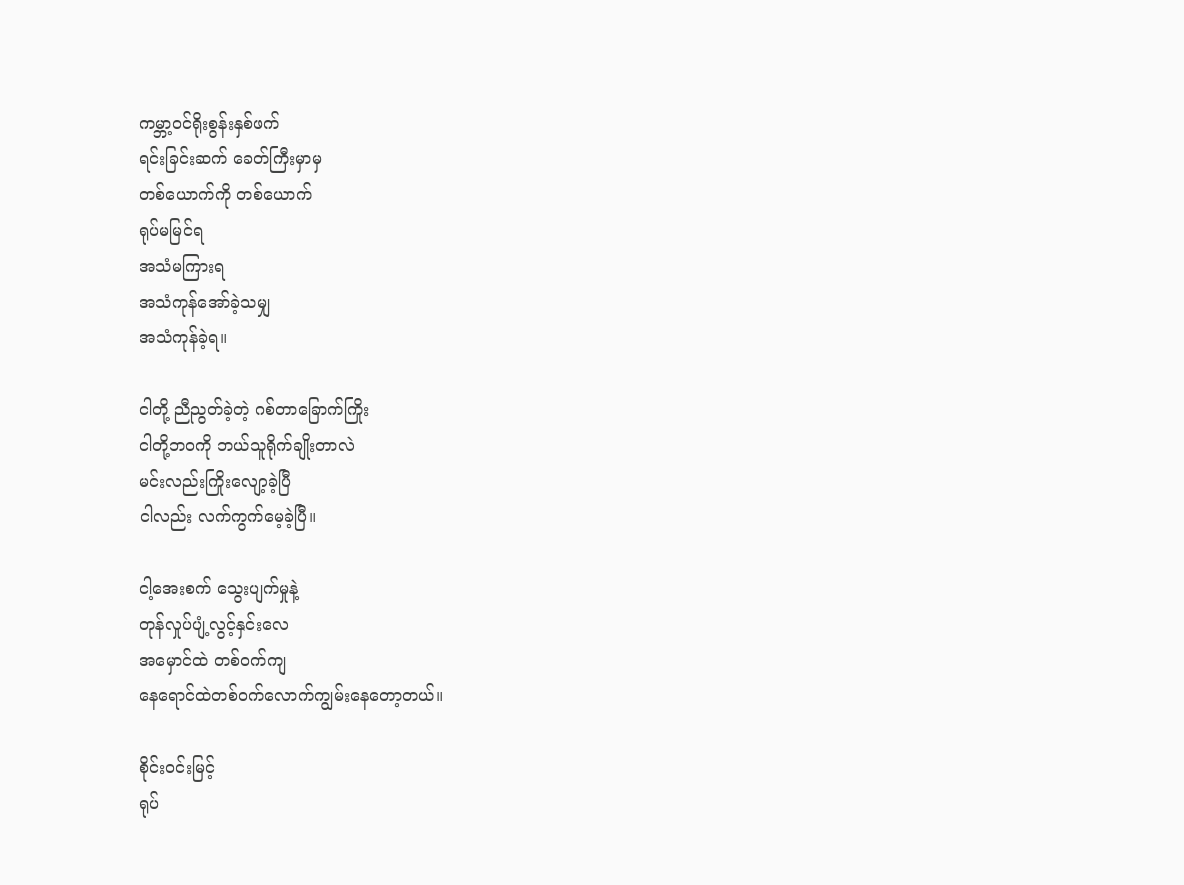ကမ္ဘာ့ဝင်ရိုးစွန်းနှစ်ဖက်
ရင်းခြင်းဆက် ခေတ်ကြီးမှာမှ
တစ်ယောက်ကို တစ်ယောက်
ရုပ်မမြင်ရ
အသံမကြားရ
အသံကုန်အော်ခဲ့သမျှ
အသံကုန်ခဲ့ရ။

ငါတို့ ညီညွတ်ခဲ့တဲ့ ဂစ်တာခြောက်ကြိုး
ငါတို့ဘဝကို ဘယ်သူရိုက်ချိုးတာလဲ
မင်းလည်းကြိုးလျော့ခဲ့ပြီ
ငါလည်း လက်ကွက်မေ့ခဲ့ပြီ။

ငါ့အေးစက် သွေးပျက်မှုနဲ့
တုန်လှုပ်ပျံ့လွင့်နှင်းလေ
အမှောင်ထဲ တစ်ဝက်ကျ
နေရောင်ထဲတစ်ဝက်လောက်ကျွမ်းနေတော့တယ်။

စိုင်းဝင်းမြင့်
ရုပ်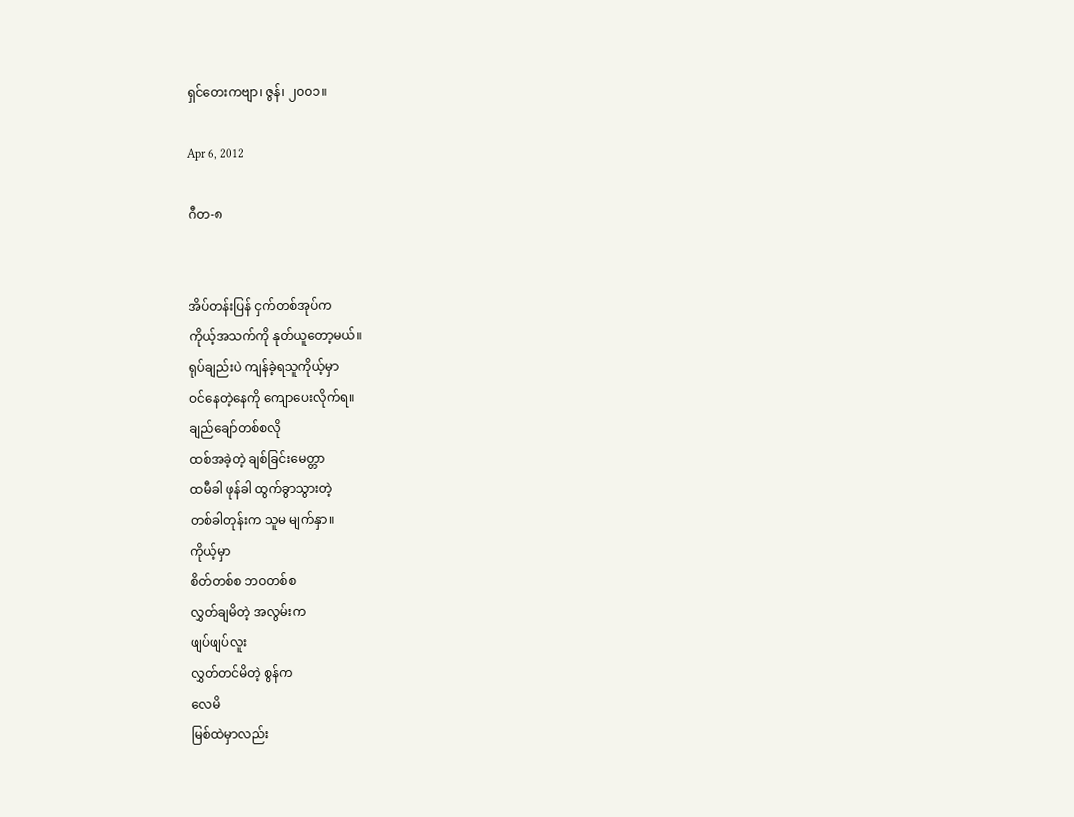ရှင်တေးကဗျာ၊ ဇွန်၊ ၂၀၀၁။

Apr 6, 2012

ဂီတ-၈


အိပ်တန်းပြန် ငှက်တစ်အုပ်က
ကိုယ့်အသက်ကို နုတ်ယူတော့မယ်။
ရုပ်ချည်းပဲ ကျန်ခဲ့ရသူကိုယ့်မှာ
ဝင်နေတဲ့နေကို ကျောပေးလိုက်ရ။
ချည်ချော်တစ်စလို
ထစ်အခဲ့တဲ့ ချစ်ခြင်းမေတ္တာ
ထမီခါ ဖုန်ခါ ထွက်ခွာသွားတဲ့
တစ်ခါတုန်းက သူမ မျက်နှာ။
ကိုယ့်မှာ
စိတ်တစ်စ ဘဝတစ်စ
လွှတ်ချမိတဲ့ အလွမ်းက
ဖျပ်ဖျပ်လူး
လွှတ်တင်မိတဲ့ စွန်က
လေမိ
မြစ်ထဲမှာလည်း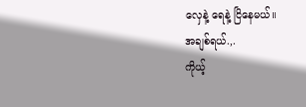လှေနဲ့ ရေနဲ့ ငြိနေမယ်။
အချစ်ရယ်.,.
ကိုယ့်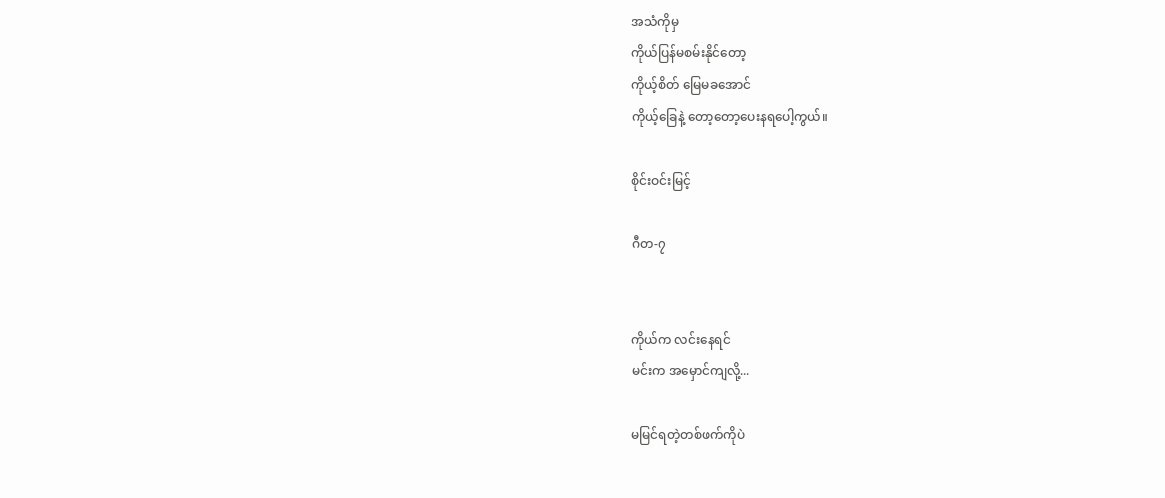အသံကိုမှ
ကိုယ်ပြန်မစမ်းနိုင်တော့
ကိုယ့်စိတ် မြေမခအောင်
ကိုယ့်ခြေနဲ့ တော့တော့ပေးနရပေါ့ကွယ်။

စိုင်းဝင်းမြင့်

ဂီတ-၇


ကိုယ်က လင်းနေရင်
မင်းက အမှောင်ကျလို့...

မမြင်ရတဲ့တစ်ဖက်ကိုပဲ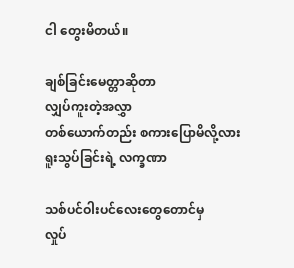ငါ တွေးမိတယ်။

ချစ်ခြင်းမေတ္တာဆိုတာ
လျှပ်ကူးတဲ့အလွှာ
တစ်ယောက်တည်း စကားပြောမိလို့လား
ရူးသွပ်ခြင်းရဲ့ လက္ခဏာ

သစ်ပင်ဝါးပင်လေးတွေတောင်မှ
လှုပ်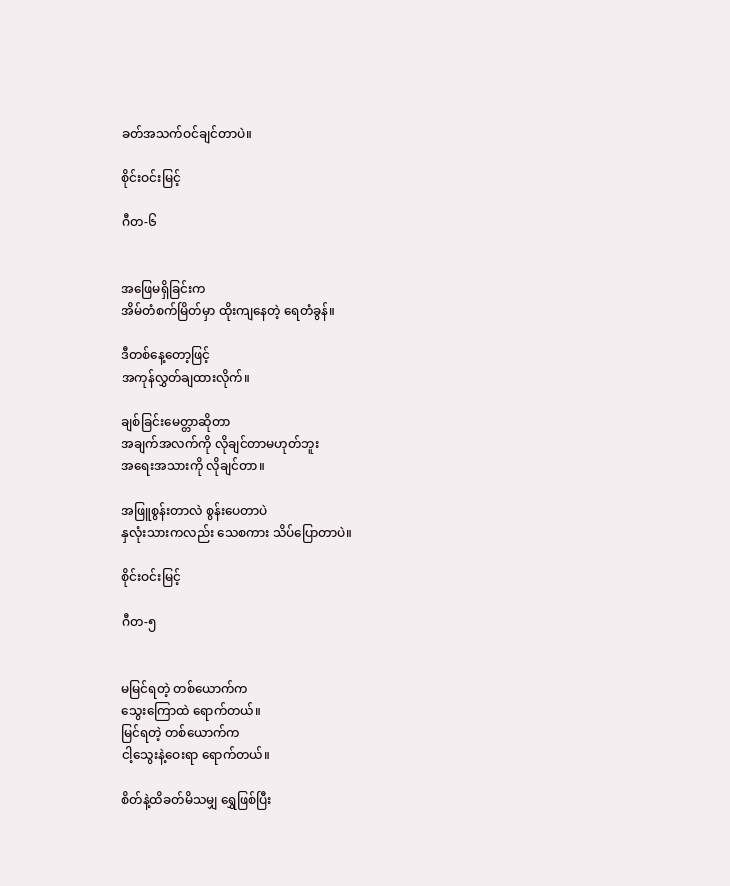ခတ်အသက်ဝင်ချင်တာပဲ။

စိုင်းဝင်းမြင့်

ဂီတ-၆


အဖြေမရှိခြင်းက
အိမ်တံစက်မြိတ်မှာ ထိုးကျနေတဲ့ ရေတံခွန်။

ဒီတစ်နေ့တော့ဖြင့်
အကုန်လွှတ်ချထားလိုက်။

ချစ်ခြင်းမေတ္တာဆိုတာ
အချက်အလက်ကို လိုချင်တာမဟုတ်ဘူး
အရေးအသားကို လိုချင်တာ။

အဖြူစွန်းတာလဲ စွန်းပေတာပဲ
နှလုံးသားကလည်း သေစကား သိပ်ပြောတာပဲ။

စိုင်းဝင်းမြင့်

ဂီတ-၅


မမြင်ရတဲ့ တစ်ယောက်က
သွေးကြောထဲ ရောက်တယ်။
မြင်ရတဲ့ တစ်ယောက်က
ငါ့သွေးနဲ့ဝေးရာ ရောက်တယ်။

စိတ်နဲ့ထိခတ်မိသမျှ ရွှေဖြစ်ပြီး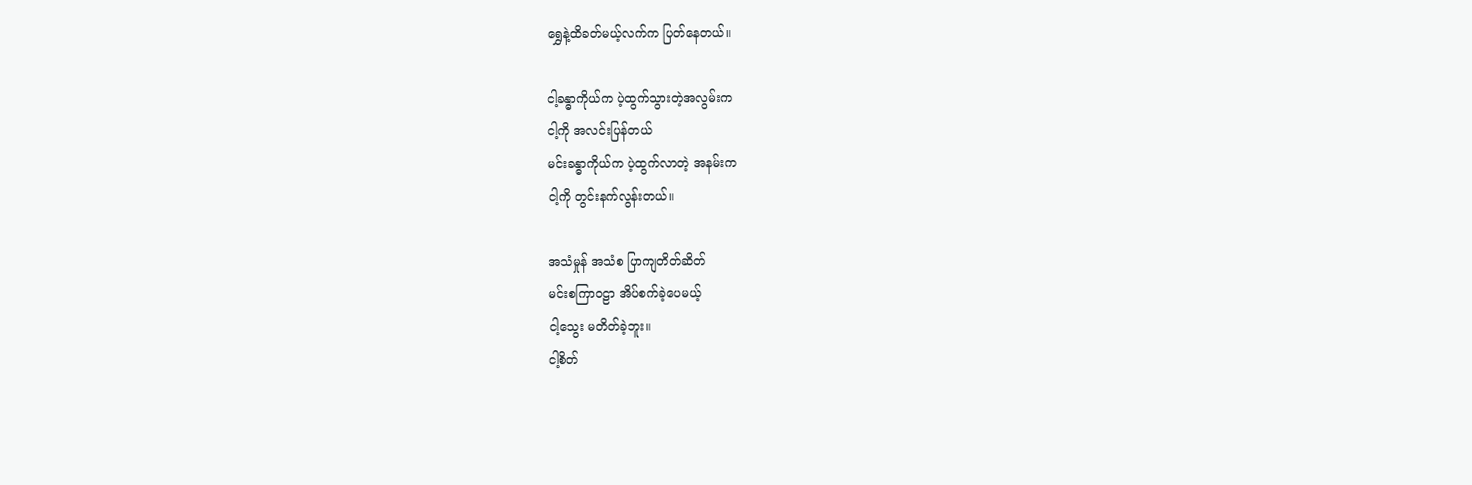ရွှေနဲ့ထိခတ်မယ့်လက်က ပြတ်နေတယ်။

ငါ့ခန္ဓာကိုယ်က ပဲ့ထွက်သွားတဲ့အလွမ်းက
ငါ့ကို အလင်းပြန်တယ်
မင်းခန္ဓာကိုယ်က ပဲ့ထွက်လာတဲ့ အနမ်းက
ငါ့ကို တွင်းနက်လွန်းတယ်။

အသံမှုန် အသံစ ပြာကျတိတ်ဆိတ်
မင်းစကြာဝဠာ အိပ်စက်ခဲ့ပေမယ့်
ငါ့သွေး မတိတ်ခဲ့ဘူး။
ငါ့စိတ်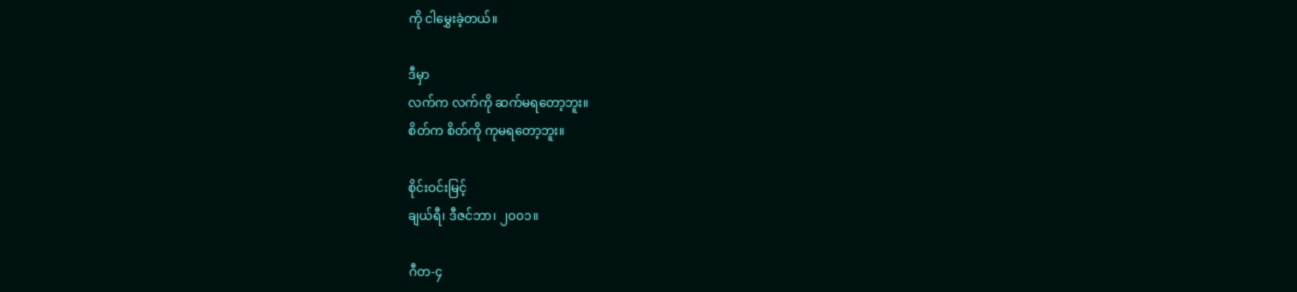ကို ငါမွှေးခဲ့တယ်။

ဒီမှာ
လက်က လက်ကို ဆက်မရတော့ဘူး။
စိတ်က စိတ်ကို ကုမရတော့ဘူး။

စိုင်းဝင်းမြင့်
ချယ်ရီ၊ ဒီဇင်ဘာ၊ ၂၀၀၁။

ဂီတ-၄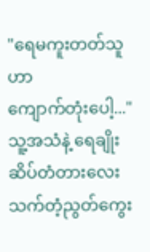"ရေမကူးတတ်သူဟာ
ကျောက်တုံးပေါ့..."
သူ့အသံနဲ့ ရေချိုးဆိပ်တံတားလေး
သက်တံ့ညွတ်ကွေး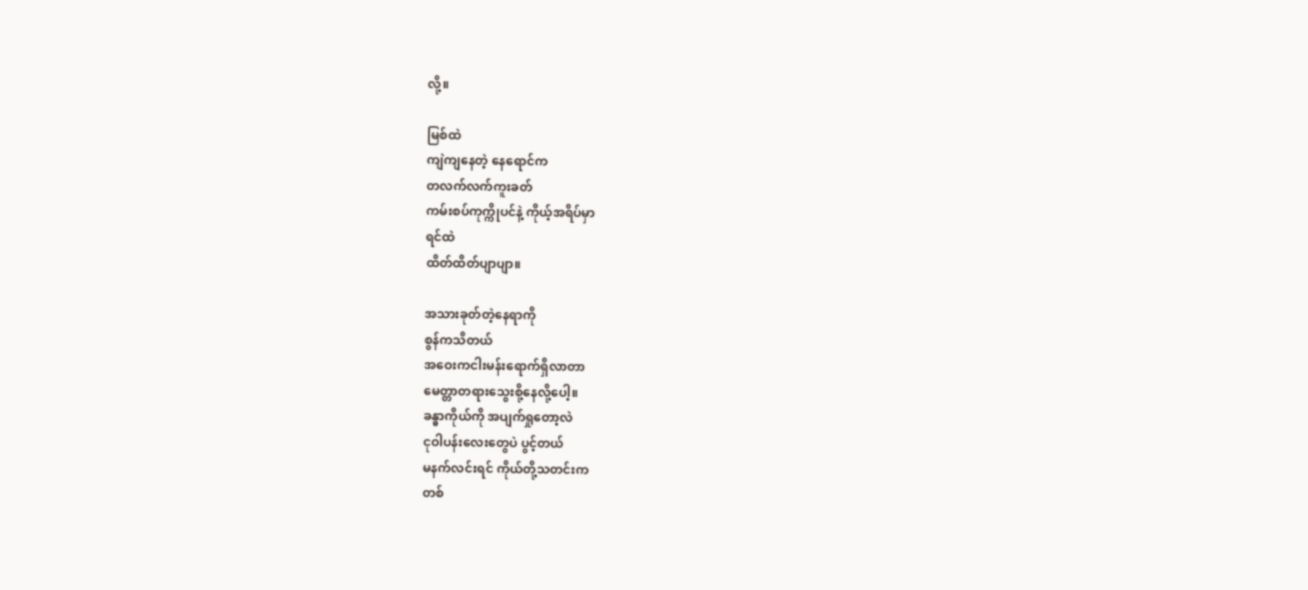လို့။

မြစ်ထဲ
ကျဲကျနေတဲ့ နေရောင်က
တလက်လက်ကူးခတ်
ကမ်းစပ်ကုက္ကိုပင်နဲ့ ကိုယ့်အရိပ်မှာ
ရင်ထဲ
ထိတ်ထိတ်ပျာပျာ။

အသားခုတ်တဲ့နေရာကို
စွန်ကသိတယ်
အဝေးကငါးမန်းရောက်ရှိလာတာ
မေတ္တာတရားသွေးစို့နေလို့ပေါ့။
ခန္ဓာကိုယ်ကို အပျက်ရှုတော့လဲ
ငုဝါပန်းလေးတွေပဲ ပွင့်တယ်
မနက်လင်းရင် ကိုယ်တို့သတင်းက
တစ်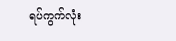ရပ်ကွက်လုံး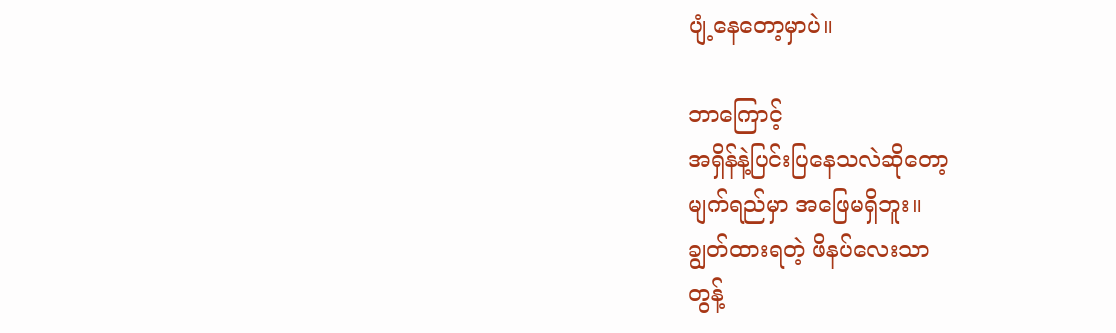ပျံ့နေတော့မှာပဲ။

ဘာကြောင့်
အရှိန်နဲ့ပြင်းပြနေသလဲဆိုတော့
မျက်ရည်မှာ အဖြေမရှိဘူး။
ချွတ်ထားရတဲ့ ဖိနပ်လေးသာ
တွန့်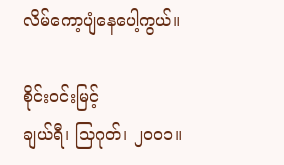လိမ်ကော့ပျံနေပေါ့ကွယ်။

စိုင်းဝင်းမြင့်
ချယ်ရီ၊ သြဂုတ်၊ ၂၀၀၁။